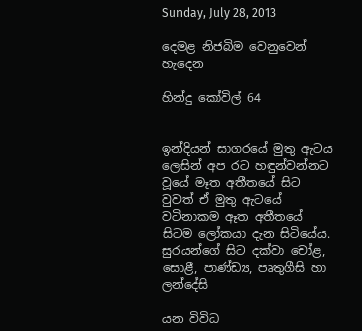Sunday, July 28, 2013

දෙමළ නිජබිම වෙනුවෙන් හැදෙන

හින්දු කෝවිල් 64


ඉන්දියන් සාගරයේ මුතු ඇටය ලෙසින් අප රට හඳුන්වන්නට වූයේ මෑත අතීතයේ සිට වුවත් ඒ මුතු ඇටයේ වටිනාකම ඈත අතීතයේ සිටම ලෝකයා දැන සිටියේය. සුරයන්ගේ සිට දක්වා චෝළ, සොළී, පාණ්ඩ්‍ය, පෘතුගීසි හා ලන්දේසි

යන විවිධ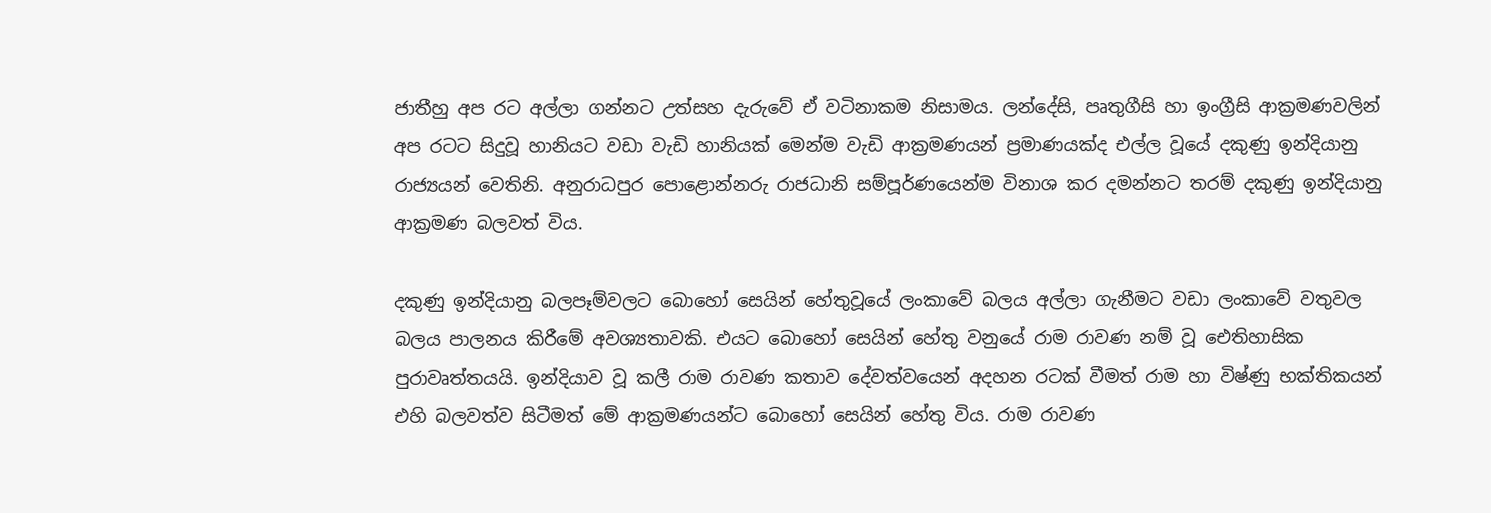ජාතීහු අප රට අල්ලා ගන්නට උත්සහ දැරුවේ ඒ වටිනාකම නිසාමය. ලන්දේසි, පෘතුගීසි හා ඉංග්‍රීසි ආක්‍රමණවලින් අප රටට සිදුවූ හානියට වඩා වැඩි හානියක් මෙන්ම වැඩි ආක්‍රමණයන් ප්‍රමාණයක්ද එල්ල වූයේ දකුණු ඉන්දියානු රාජ්‍යයන් වෙතිනි. අනුරාධපුර පොළොන්නරු රාජධානි සම්පූර්ණයෙන්ම විනාශ කර දමන්නට තරම් දකුණු ඉන්දියානු ආක්‍රමණ බලවත් විය.

දකුණු ඉන්දියානු බලපෑම්වලට බොහෝ සෙයින් හේතුවූයේ ලංකාවේ බලය අල්ලා ගැනීමට වඩා ලංකාවේ වතුවල බලය පාලනය කිරීමේ අවශ්‍යතාවකි. එයට බොහෝ සෙයින් හේතු වනුයේ රාම රාවණ නම් වූ ඓතිහාසික පුරාවෘත්තයයි. ඉන්දියාව වූ කලී රාම රාවණ කතාව දේවත්වයෙන් අදහන රටක් වීමත් රාම හා විෂ්ණු භක්තිකයන් එහි බලවත්ව සිටීමත් මේ ආක්‍රමණයන්ට බොහෝ සෙයින් හේතු විය. රාම රාවණ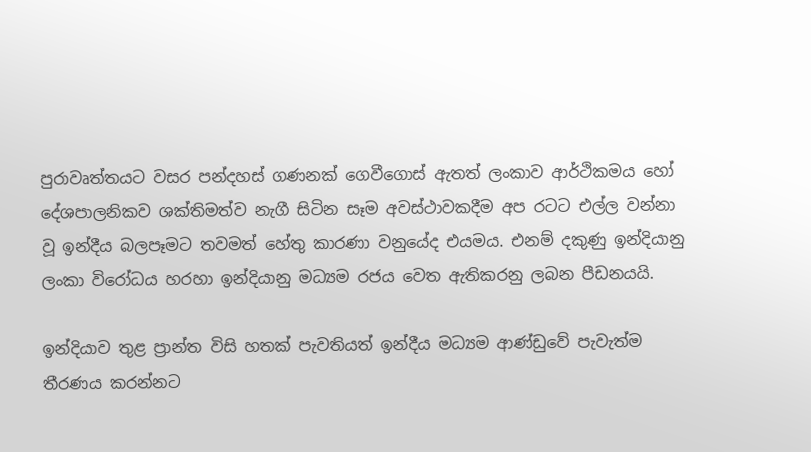පුරාවෘත්තයට වසර පන්දහස් ගණනක් ගෙවීගොස් ඇතත් ලංකාව ආර්ථිකමය හෝ දේශපාලනිකව ශක්තිමත්ව නැගී සිටින සෑම අවස්ථාවකදීම අප රටට එල්ල වන්නා වූ ඉන්දීය බලපෑමට තවමත් හේතු කාරණා වනුයේද එයමය. එනම් දකුණු ඉන්දියානු ලංකා විරෝධය හරහා ඉන්දියානු මධ්‍යම රජය වෙත ඇතිකරනු ලබන පීඩනයයි.

ඉන්දියාව තුළ ප්‍රාන්ත විසි හතක් පැවතියත් ඉන්දීය මධ්‍යම ආණ්ඩුවේ පැවැත්ම තීරණය කරන්නට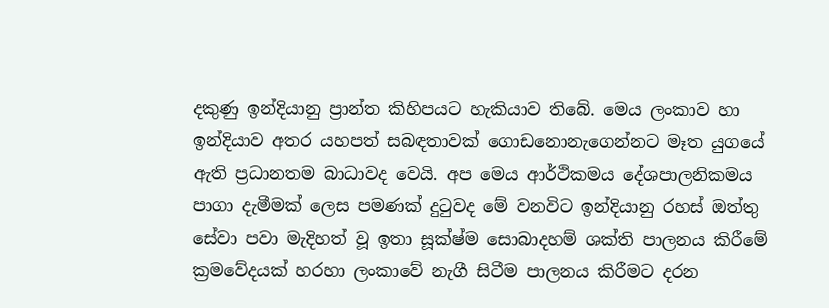දකුණු ඉන්දියානු ප්‍රාන්ත කිහිපයට හැකියාව තිබේ. මෙය ලංකාව හා ඉන්දියාව අතර යහපත් සබඳතාවක් ගොඩනොනැගෙන්නට මෑත යුගයේ ඇති ප්‍රධානතම බාධාවද වෙයි. අප මෙය ආර්ථිකමය දේශපාලනිකමය පාගා දැමීමක් ලෙස පමණක් දුටුවද මේ වනවිට ඉන්දියානු රහස් ඔත්තු සේවා පවා මැදිහත් වූ ඉතා සූක්ෂ්ම සොබාදහම් ශක්ති පාලනය කිරීමේ ක්‍රමවේදයක් හරහා ලංකාවේ නැගී සිටීම පාලනය කිරීමට දරන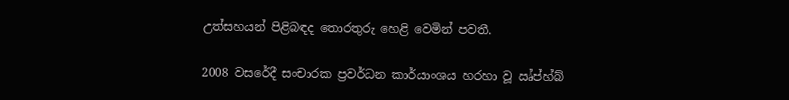උත්සහයන් පිළිබඳද තොරතුරු හෙළි වෙමින් පවතී.

2008 වසරේදී සංචාරක ප්‍රවර්ධන කාර්යාංශය හරහා වූ ඍ්ප්හ්බ්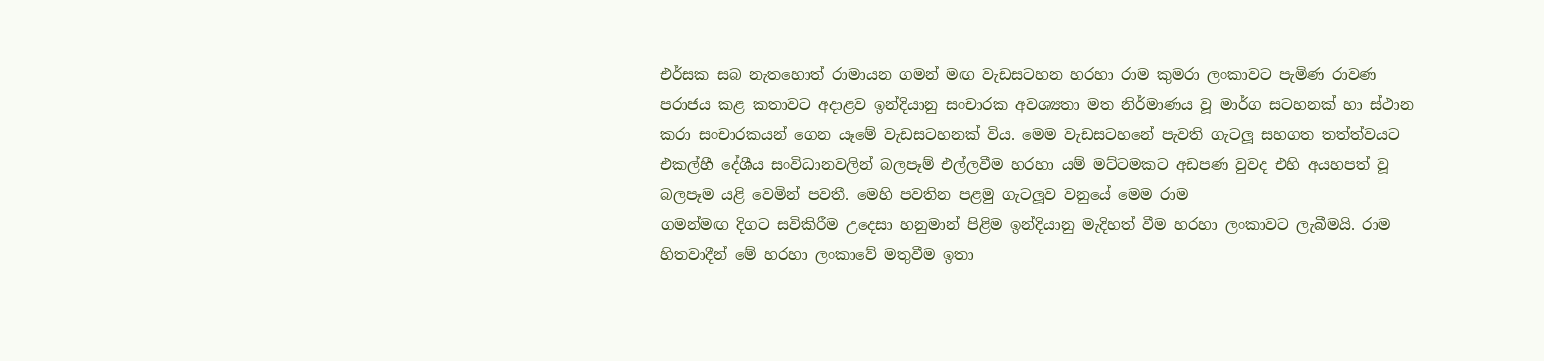එර්සක සබ නැතහොත් රාමායන ගමන් මඟ වැඩසටහන හරහා රාම කුමරා ලංකාවට පැමිණ රාවණ පරාජය කළ කතාවට අදාළව ඉන්දියානු සංචාරක අවශ්‍යතා මත නිර්මාණය වූ මාර්ග සටහනක් හා ස්ථාන කරා සංචාරකයන් ගෙන යෑමේ වැඩසටහනක් විය. මෙම වැඩසටහනේ පැවති ගැටලූ සහගත තත්ත්වයට එකල්හී දේශීය සංවිධානවලින් බලපෑම් එල්ලවීම හරහා යම් මට්ටමකට අඩපණ වුවද එහි අයහපත් වූ බලපෑම යළි වෙමින් පවතී. මෙහි පවතින පළමු ගැටලූව වනුයේ මෙම රාම
ගමන්මඟ දිගට සවිකිරීම උදෙසා හනුමාන් පිළිම ඉන්දියානු මැදිහත් වීම හරහා ලංකාවට ලැබීමයි. රාම හිතවාදීන් මේ හරහා ලංකාවේ මතුවීම ඉතා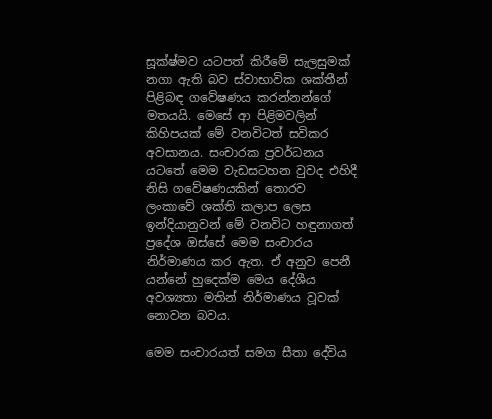සූක්ෂ්මව යටපත් කිරීමේ සැලසුමක් නගා ඇති බව ස්වාභාවික ශක්තීන් පිළිබඳ ගවේෂණය කරන්නන්ගේ මතයයි. මෙසේ ආ පිළිමවලින් කිහිපයක් මේ වනවිටත් සවිකර අවසානය. සංචාරක ප්‍රවර්ධනය යටතේ මෙම වැඩසටහන වුවද එහිදී නිසි ගවේෂණයකින් තොරව ලංකාවේ ශක්ති කලාප ලෙස ඉන්දියානුවන් මේ වනවිට හඳුනාගත් ප්‍රදේශ ඔස්සේ මෙම සංචාරය නිර්මාණය කර ඇත. ඒ අනුව පෙනී යන්නේ හුදෙක්ම මෙය දේශීය අවශ්‍යතා මතින් නිර්මාණය වූවක් නොවන බවය.

මෙම සංචාරයත් සමග සීතා දේවිය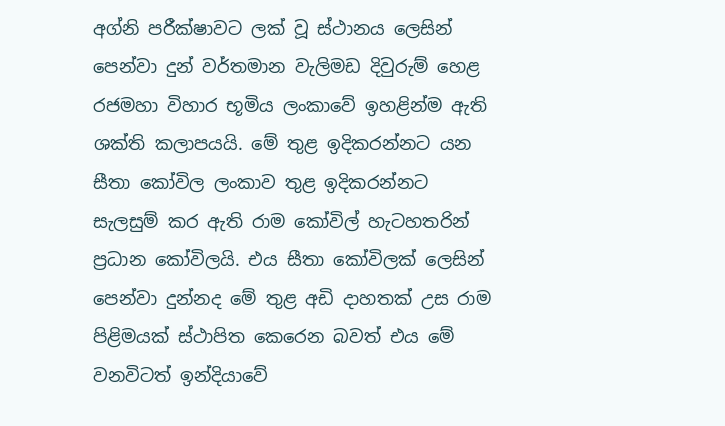අග්නි පරීක්ෂාවට ලක් වූ ස්ථානය ලෙසින් පෙන්වා දුන් වර්තමාන වැලිමඩ දිවුරුම් හෙළ රජමහා විහාර භූමිය ලංකාවේ ඉහළින්ම ඇති ශක්ති කලාපයයි. මේ තුළ ඉදිකරන්නට යන සීතා කෝවිල ලංකාව තුළ ඉදිකරන්නට සැලසුම් කර ඇති රාම කෝවිල් හැටහතරින් ප්‍රධාන කෝවිලයි. එය සීතා කෝවිලක් ලෙසින් පෙන්වා දුන්නද මේ තුළ අඩි දාහතක් උස රාම පිළිමයක් ස්ථාපිත කෙරෙන බවත් එය මේ වනවිටත් ඉන්දියාවේ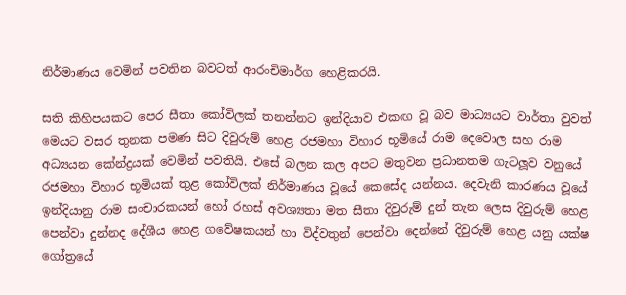නිර්මාණය වෙමින් පවතින බවටත් ආරංචිමාර්ග හෙළිකරයි.

සති කිහිපයකට පෙර සීතා කෝවිලක් තනන්නට ඉන්දියාව එකඟ වූ බව මාධ්‍යයට වාර්තා වුවත් මෙයට වසර තුනක පමණ සිට දිවුරුම් හෙළ රජමහා විහාර භූමියේ රාම දෙවොල සහ රාම අධ්‍යයන කේන්ද්‍රයක් වෙමින් පවතියි. එසේ බලන කල අපට මතුවන ප්‍රධානතම ගැටලූව වනුයේ රජමහා විහාර භූමියක් තුළ කෝවිලක් නිර්මාණය වූයේ කෙසේද යන්නය. දෙවැනි කාරණය වූයේ ඉන්දියානු රාම සංචාරකයන් හෝ රහස් අවශ්‍යතා මත සීතා දිවුරුම් දුන් තැන ලෙස දිවුරුම් හෙළ පෙන්වා දුන්නද දේශීය හෙළ ගවේෂකයන් හා විද්වතුන් පෙන්වා දෙන්නේ දිවුරුම් හෙළ යනු යක්ෂ ගෝත්‍රයේ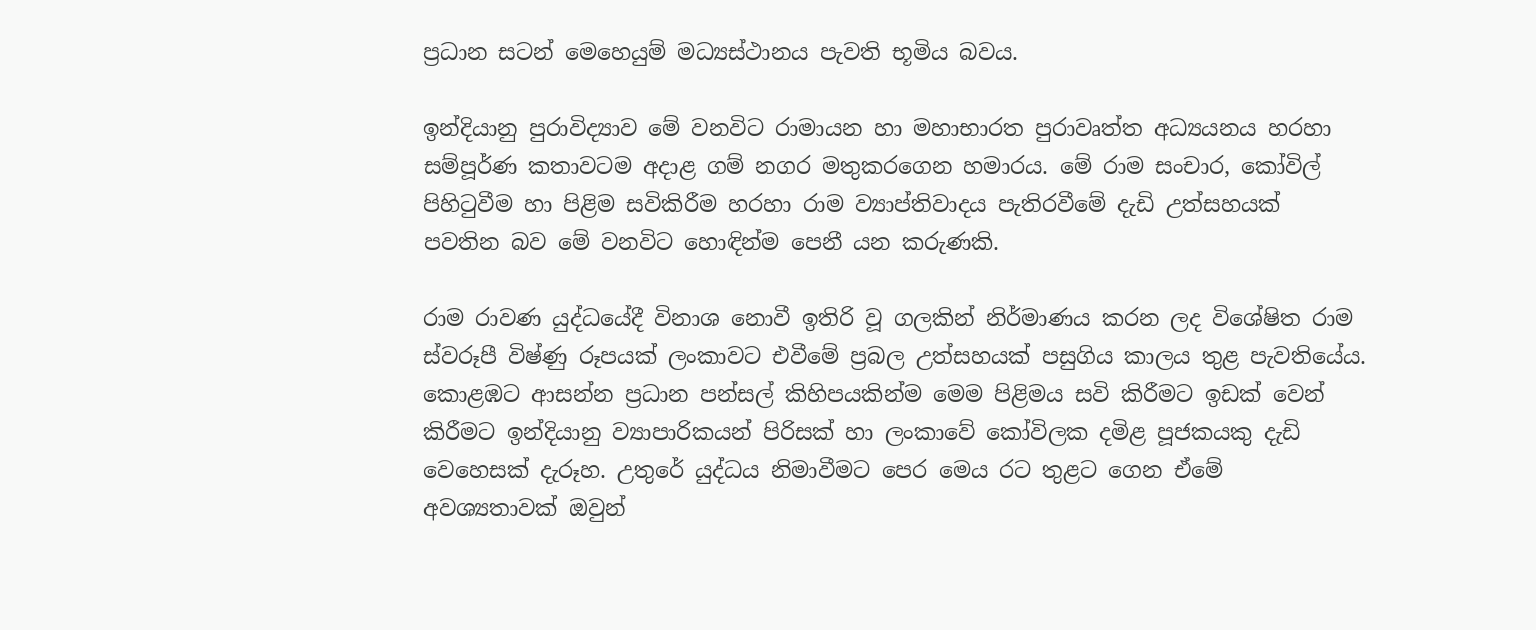ප්‍රධාන සටන් මෙහෙයුම් මධ්‍යස්ථානය පැවති භූමිය බවය.

ඉන්දියානු පුරාවිද්‍යාව මේ වනවිට රාමායන හා මහාභාරත පුරාවෘත්ත අධ්‍යයනය හරහා සම්පූර්ණ කතාවටම අදාළ ගම් නගර මතුකරගෙන හමාරය. මේ රාම සංචාර, කෝවිල් පිහිටුවීම හා පිළිම සවිකිරීම හරහා රාම ව්‍යාප්තිවාදය පැතිරවීමේ දැඩි උත්සහයක් පවතින බව මේ වනවිට හොඳින්ම පෙනී යන කරුණකි.

රාම රාවණ යුද්ධයේදී විනාශ නොවී ඉතිරි වූ ගලකින් නිර්මාණය කරන ලද විශේෂිත රාම ස්වරූපී විෂ්ණු රූපයක් ලංකාවට එවීමේ ප්‍රබල උත්සහයක් පසුගිය කාලය තුළ පැවතියේය. කොළඹට ආසන්න ප්‍රධාන පන්සල් කිහිපයකින්ම මෙම පිළිමය සවි කිරීමට ඉඩක් වෙන් කිරීමට ඉන්දියානු ව්‍යාපාරිකයන් පිරිසක් හා ලංකාවේ කෝවිලක දමිළ පූජකයකු දැඩි වෙහෙසක් දැරූහ. උතුරේ යුද්ධය නිමාවීමට පෙර මෙය රට තුළට ගෙන ඒමේ අවශ්‍යතාවක් ඔවුන්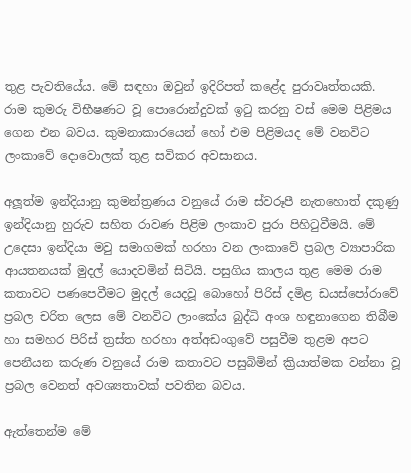තුළ පැවතියේය. මේ සඳහා ඔවුන් ඉදිරිපත් කළේද පුරාවෘත්තයකි. රාම කුමරු විභීෂණට වූ පොරොන්දුවක් ඉටු කරනු වස් මෙම පිළිමය ගෙන එන බවය. කුමනාකාරයෙන් හෝ එම පිළිමයද මේ වනවිට ලංකාවේ දොවොලක් තුළ සවිකර අවසානය.

අලූත්ම ඉන්දියානු කුමන්ත්‍රණය වනුයේ රාම ස්වරූපී නැතහොත් දකුණු ඉන්දියානු හුරුව සහිත රාවණ පිළිම ලංකාව පුරා පිහිටුවීමයි. මේ උදෙසා ඉන්දියා මවු සමාගමක් හරහා වන ලංකාවේ ප්‍රබල ව්‍යාපාරික ආයතනයක් මුදල් යොදවමින් සිටියි. පසුගිය කාලය තුළ මෙම රාම කතාවට පණපෙවීමට මුදල් යෙදවූ බොහෝ පිරිස් දමිළ ඩයස්පෝරාවේ ප්‍රබල චරිත ලෙස මේ වනවිට ලාංකේය බුද්ධි අංශ හඳුනාගෙන තිබීම හා සමහර පිරිස් ත්‍රස්ත හරහා අත්අඩංගුවේ පසුවීම තුළම අපට පෙනීයන කරුණ වනුයේ රාම කතාවට පසුබිමින් ක්‍රියාත්මක වන්නා වූ ප්‍රබල වෙනත් අවශ්‍යතාවක් පවතින බවය.

ඇත්තෙන්ම මේ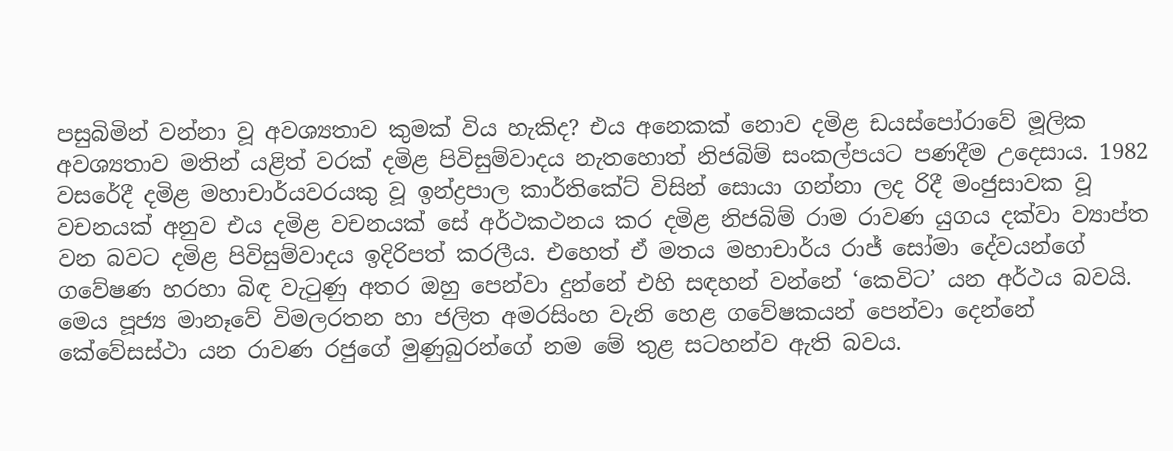පසුබිමින් වන්නා වූ අවශ්‍යතාව කුමක් විය හැකිද? එය අනෙකක් නොව දමිළ ඩයස්පෝරාවේ මූලික අවශ්‍යතාව මතින් යළිත් වරක් දමිළ පිවිසුම්වාදය නැතහොත් නිජබිම් සංකල්පයට පණදීම උදෙසාය. 1982 වසරේදී දමිළ මහාචාර්යවරයකු වූ ඉන්ද්‍රපාල කාර්තිකේට් විසින් සොයා ගන්නා ලද රිදී මංජුසාවක වූ වචනයක් අනුව එය දමිළ වචනයක් සේ අර්ථකථනය කර දමිළ නිජබිම් රාම රාවණ යුගය දක්වා ව්‍යාප්ත වන බවට දමිළ පිවිසුම්වාදය ඉදිරිපත් කරලීය. එහෙත් ඒ මතය මහාචාර්ය රාජ් සෝමා දේවයන්ගේ ගවේෂණ හරහා බිඳ වැටුණු අතර ඔහු පෙන්වා දුන්නේ එහි සඳහන් වන්නේ ‘කෙවිට’ යන අර්ථය බවයි. මෙය පූජ්‍ය මානෑවේ විමලරතන හා ජලිත අමරසිංහ වැනි හෙළ ගවේෂකයන් පෙන්වා දෙන්නේ කේවේසස්ථා යන රාවණ රජුගේ මුණුබුරන්ගේ නම මේ තුළ සටහන්ව ඇති බවය.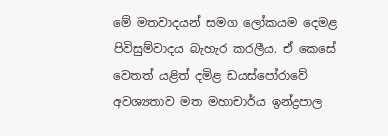මේ මතවාදයන් සමග ලෝකයම දෙමළ පිවිසුම්වාදය බැහැර කරලීය. ඒ කෙසේ වෙතත් යළිත් දමිළ ඩයස්පෝරාවේ අවශ්‍යතාව මත මහාචාර්ය ඉන්ද්‍රපාල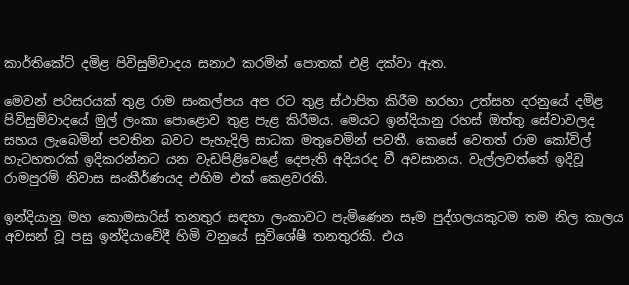කාර්තිකේට් දමිළ පිවිසුම්වාදය සනාථ කරමින් පොතක් එළි දක්වා ඇත.

මෙවන් පරිසරයක් තුළ රාම සංකල්පය අප රට තුළ ස්ථාපිත කිරීම හරහා උත්සහ දරනුයේ දමිළ පිවිසුම්වාදයේ මුල් ලංකා පොළොව තුළ පැළ කිරීමය. මෙයට ඉන්දියානු රහස් ඔත්තු සේවාවලද සහය ලැබෙමින් පවතින බවට පැහැදිලි සාධක මතුවෙමින් පවතී. කෙසේ වෙතත් රාම කෝවිල් හැටහතරක් ඉදිකරන්නට යන වැඩපිළිවෙළේ දෙපැති අදියරද වී අවසානය. වැල්ලවත්තේ ඉදිවූ රාමපුරම් නිවාස සංකීර්ණයද එහිම එක් කෙළවරකි.

ඉන්දියානු මහ කොමසාරිස් තනතුර සඳහා ලංකාවට පැමිණෙන සෑම පුද්ගලයකුටම තම නිල කාලය අවසන් වූ පසු ඉන්දියාවේදී හිමි වනුයේ සුවිශේෂී තනතුරකි. එය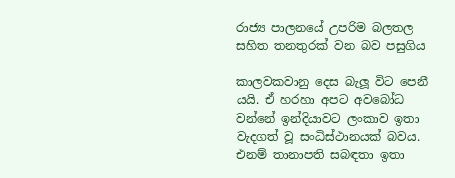රාජ්‍ය පාලනයේ උපරිම බලතල සහිත තනතුරක් වන බව පසුගිය

කාලවකවානු දෙස බැලූ විට පෙනී යයි. ඒ හරහා අපට අවබෝධ වන්නේ ඉන්දියාවට ලංකාව ඉතා වැදගත් වූ සංධිස්ථානයක් බවය. එනම් තානාපති සබඳතා ඉතා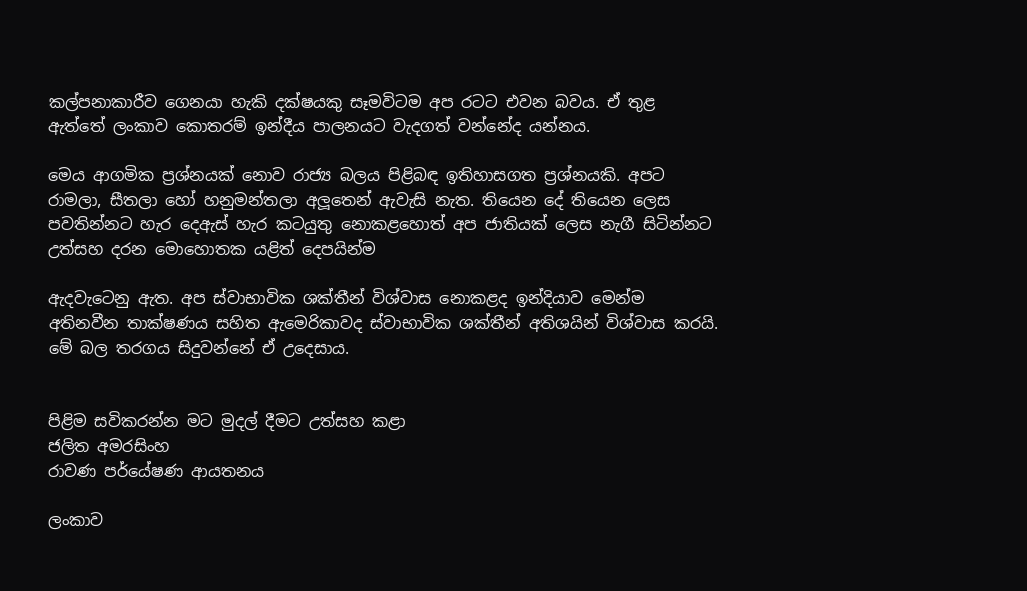කල්පනාකාරීව ගෙනයා හැකි දක්ෂයකු සෑමවිටම අප රටට එවන බවය. ඒ තුළ ඇත්තේ ලංකාව කොතරම් ඉන්දීය පාලනයට වැදගත් වන්නේද යන්නය.

මෙය ආගමික ප්‍රශ්නයක් නොව රාජ්‍ය බලය පිළිබඳ ඉතිහාසගත ප්‍රශ්නයකි. අපට රාමලා, සීතලා හෝ හනුමන්තලා අලූතෙන් ඇවැසි නැත. තියෙන දේ තියෙන ලෙස පවතින්නට හැර දෙඇස් හැර කටයුතු නොකළහොත් අප ජාතියක් ලෙස නැගී සිටින්නට උත්සහ දරන මොහොතක යළිත් දෙපයින්ම

ඇදවැටෙනු ඇත. අප ස්වාභාවික ශක්තීන් විශ්වාස නොකළද ඉන්දියාව මෙන්ම අතිනවීන තාක්ෂණය සහිත ඇමෙරිකාවද ස්වාභාවික ශක්තීන් අතිශයින් විශ්වාස කරයි. මේ බල තරගය සිදුවන්නේ ඒ උදෙසාය.


පිළිම සවිකරන්න මට මුදල් දීමට උත්සහ කළා
ජලිත අමරසිංහ
රාවණ පර්යේෂණ ආයතනය

ලංකාව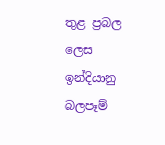තුළ ප්‍රබල ලෙස ඉන්දියානු බලපෑම්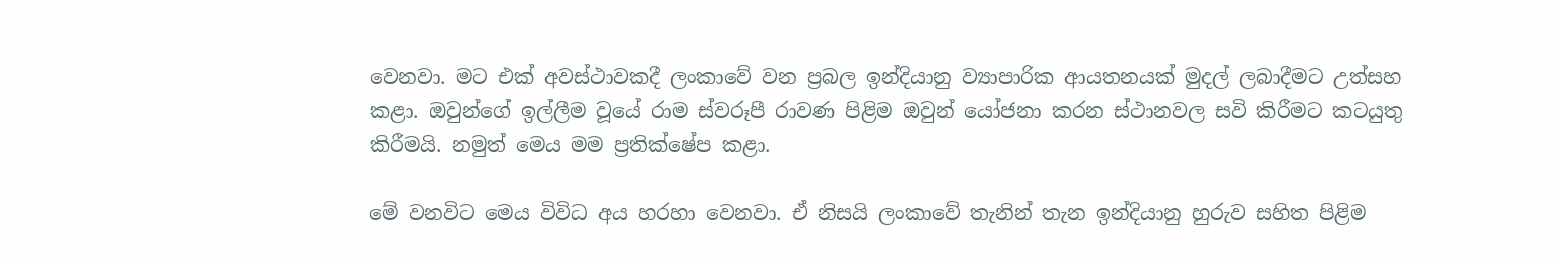වෙනවා. මට එක් අවස්ථාවකදී ලංකාවේ වන ප්‍රබල ඉන්දියානු ව්‍යාපාරික ආයතනයක් මුදල් ලබාදීමට උත්සහ කළා. ඔවුන්ගේ ඉල්ලීම වූයේ රාම ස්වරූපී රාවණ පිළිම ඔවුන් යෝජනා කරන ස්ථානවල සවි කිරීමට කටයුතු කිරීමයි. නමුත් මෙය මම ප්‍රතික්ෂේප කළා.

මේ වනවිට මෙය විවිධ අය හරහා වෙනවා. ඒ නිසයි ලංකාවේ තැනින් තැන ඉන්දියානු හුරුව සහිත පිළිම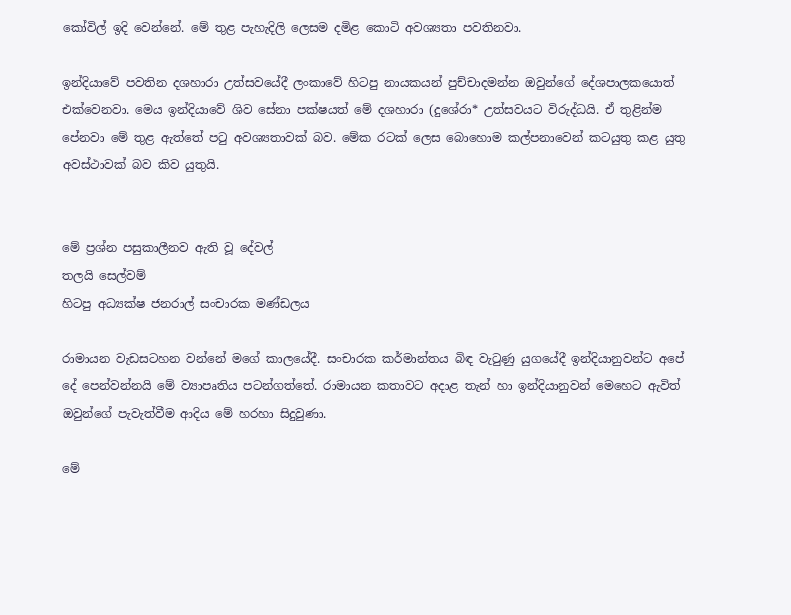කෝවිල් ඉදි වෙන්නේ. මේ තුළ පැහැදිලි ලෙසම දමිළ කොටි අවශ්‍යතා පවතිනවා.

ඉන්දියාවේ පවතින දශහාරා උත්සවයේදී ලංකාවේ හිටපු නායකයන් පුච්චාදමන්න ඔවුන්ගේ දේශපාලකයොත් එක්වෙනවා. මෙය ඉන්දියාවේ ශිව සේනා පක්ෂයත් මේ දශහාරා (දුශේරා* උත්සවයට විරුද්ධයි. ඒ තුළින්ම පේනවා මේ තුළ ඇත්තේ පටු අවශ්‍යතාවක් බව. මේක රටක් ලෙස බොහොම කල්පනාවෙන් කටයුතු කළ යුතු අවස්ථාවක් බව කිව යුතුයි.


මේ ප්‍රශ්න පසුකාලීනව ඇති වූ දේවල්
තලයි සෙල්වම්
හිටපු අධ්‍යක්ෂ ජනරාල් සංචාරක මණ්ඩලය

රාමායන වැඩසටහන වන්නේ මගේ කාලයේදී. සංචාරක කර්මාන්තය බිඳ වැටුණු යුගයේදී ඉන්දියානුවන්ට අපේ දේ පෙන්වන්නයි මේ ව්‍යාපෘතිය පටන්ගත්තේ. රාමායන කතාවට අදාළ තැන් හා ඉන්දියානුවන් මෙහෙට ඇවිත් ඔවුන්ගේ පැවැත්වීම ආදිය මේ හරහා සිදුවුණා.

මේ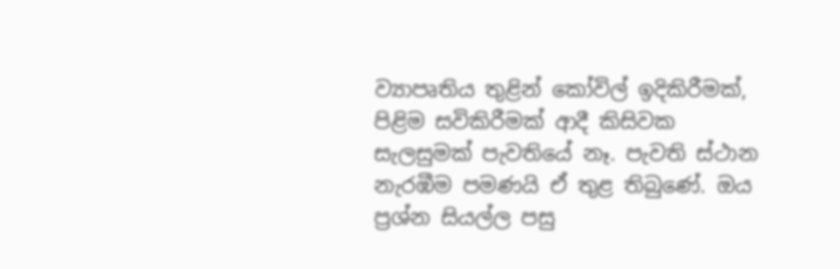ව්‍යාපෘතිය තුළින් කෝවිල් ඉදිකිරීමක්, පිළිම සවිකිරීමක් ආදී කිසිවක සැලසුමක් පැවතියේ නෑ. පැවති ස්ථාන නැරඹීම පමණයි ඒ තුළ තිබුණේ. ඔය ප්‍රශ්න සියල්ල පසු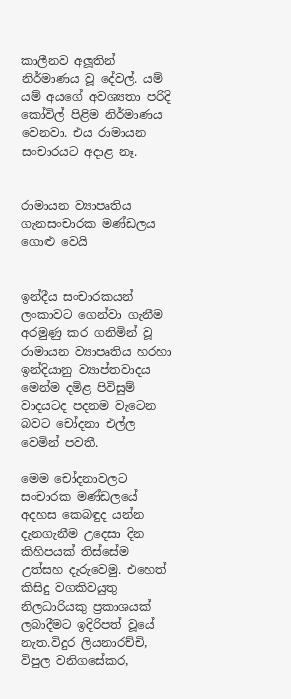කාලීනව අලූතින් නිර්මාණය වූ දේවල්. යම් යම් අයගේ අවශ්‍යතා පරිදි කෝවිල් පිළිම නිර්මාණය වෙනවා. එය රාමායන සංචාරයට අදාළ නෑ.


රාමායන ව්‍යාපෘතිය ගැනසංචාරක මණ්ඩලය ගොළු වෙයි


ඉන්දීය සංචාරකයන් ලංකාවට ගෙන්වා ගැනීම අරමුණු කර ගනිමින් වූ රාමායන ව්‍යාපෘතිය හරහා ඉන්දියානු ව්‍යාප්තවාදය මෙන්ම දමිළ පිවිසුම් වාදයටද පදනම වැටෙන බවට චෝදනා එල්ල වෙමින් පවතී.

මෙම චෝදනාවලට සංචාරක මණ්ඩලයේ අදහස කෙබඳුද යන්න දැනගැනීම උදෙසා දින කිහිපයක් තිස්සේම උත්සහ දැරුවෙමු. එහෙත් කිසිදු වගකිවයුතු නිලධාරියකු ප්‍රකාශයක් ලබාදීමට ඉදිරිපත් වූයේ නැත.විදුර ලියනාරච්චි, විපුල වනිගසේකර,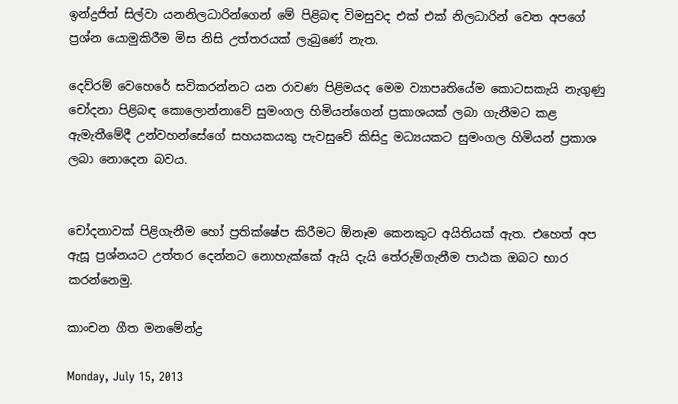ඉන්ද්‍රජිත් සිල්වා යනනිලධාරින්ගෙන් මේ පිළිබඳ විමසුවද එක් එක් නිලධාරින් වෙත අපගේ ප්‍රශ්න යොමුකිරීම මිස නිසි උත්තරයක් ලැබුණේ නැත.

දෙව්රම් වෙහෙරේ සවිකරන්නට යන රාවණ පිළිමයද මෙම ව්‍යාපෘතියේම කොටසකැයි නැගුණු චෝදනා පිළිබඳ කොලොන්නාවේ සුමංගල හිමියන්ගෙන් ප්‍රකාශයක් ලබා ගැනීමට කළ ඇමැතීමේදී උන්වහන්සේගේ සහයකයකු පැවසුවේ කිසිදු මධ්‍යයකට සුමංගල හිමියන් ප්‍රකාශ ලබා නොදෙන බවය.


චෝදනාවක් පිළිගැනීම හෝ ප්‍රතික්ෂේප කිරීමට ඕනෑම කෙනකුට අයිතියක් ඇත. එහෙත් අප ඇසූ ප්‍රශ්නයට උත්තර දෙන්නට නොහැක්කේ ඇයි දැයි තේරුම්ගැනීම පාඨක ඔබට භාර කරන්නෙමු.

කාංචන ගීත මනමේන්ද්‍ර

Monday, July 15, 2013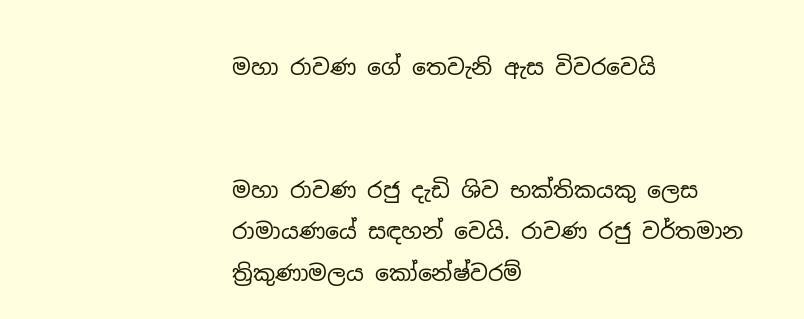මහා රාවණ ගේ තෙවැනි ඇස විවරවෙයි


මහා රාවණ රජු දැඩි ශිව භක්තිකයකු ලෙස රාමායණයේ සඳහන් වෙයි. රාවණ රජු වර්තමාන ත්‍රිකුණාමලය කෝනේෂ්වරම්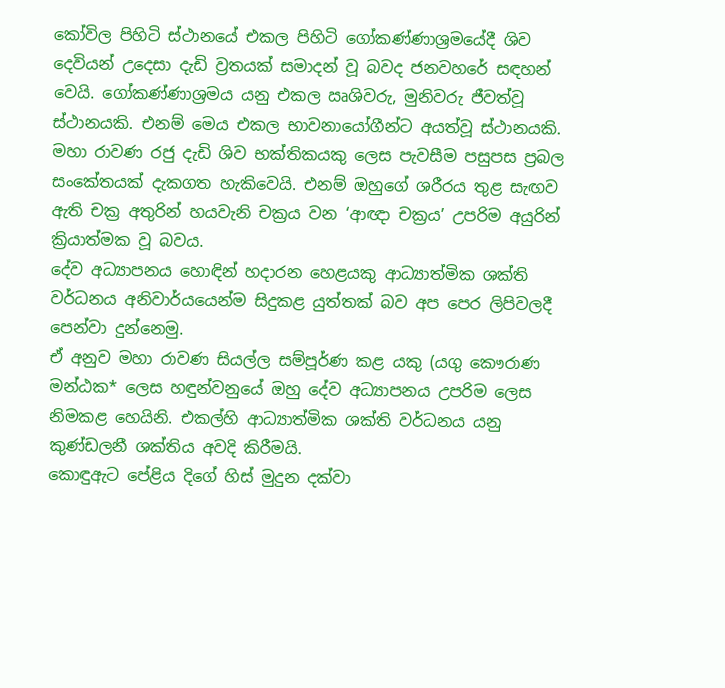කෝවිල පිහිටි ස්ථානයේ එකල පිහිටි ගෝකණ්ණාශ්‍රමයේදී ශිව දෙවියන් උදෙසා දැඩි ව්‍රතයක් සමාදන් වූ බවද ජනවහරේ සඳහන් වෙයි. ගෝකණ්ණාශ්‍රමය යනු එකල ඍශිවරු, මුනිවරු ජීවත්වූ ස්ථානයකි. එනම් මෙය එකල භාවනායෝගීන්ට අයත්වූ ස්ථානයකි. මහා රාවණ රජු දැඩි ශිව භක්තිකයකු ලෙස පැවසීම පසුපස ප්‍රබල සංකේතයක් දැකගත හැකිවෙයි. එනම් ඔහුගේ ශරීරය තුළ සැඟව ඇති චක්‍ර අතුරින් හයවැනි චක්‍රය වන ‘ආඥා චක්‍රය’ උපරිම අයුරින් ක්‍රියාත්මක වූ බවය.
දේව අධ්‍යාපනය හොඳින් හදාරන හෙළයකු ආධ්‍යාත්මික ශක්ති වර්ධනය අනිවාර්යයෙන්ම සිදුකළ යුත්තක් බව අප පෙර ලිපිවලදී පෙන්වා දුන්නෙමු.
ඒ අනුව මහා රාවණ සියල්ල සම්පූර්ණ කළ යකු (යගු කෞරාණ මන්ඨක* ලෙස හඳුන්වනුයේ ඔහු දේව අධ්‍යාපනය උපරිම ලෙස නිමකළ හෙයිනි. එකල්හි ආධ්‍යාත්මික ශක්ති වර්ධනය යනු කුණ්ඩලනී ශක්තිය අවදි කිරීමයි.
කොඳුඇට පේළිය දිගේ හිස් මුදුන දක්වා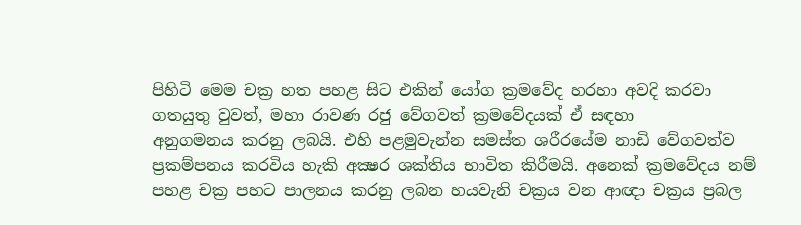පිහිටි මෙම චක්‍ර හත පහළ සිට එකින් යෝග ක්‍රමවේද හරහා අවදි කරවා ගතයුතු වුවත්, මහා රාවණ රජු වේගවත් ක්‍රමවේදයක් ඒ සඳහා
අනුගමනය කරනු ලබයි. එහි පළමුවැන්න සමස්ත ශරීරයේම නාඩි වේගවත්ව ප්‍රකම්පනය කරවිය හැකි අක්‍ෂර ශක්තිය භාවිත කිරීමයි. අනෙක් ක්‍රමවේදය නම් පහළ චක්‍ර පහට පාලනය කරනු ලබන හයවැනි චක්‍රය වන ආඥා චක්‍රය ප්‍රබල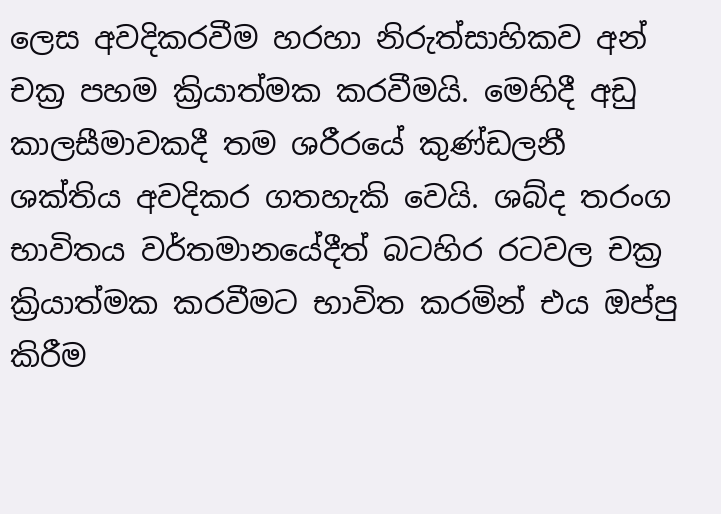ලෙස අවදිකරවීම හරහා නිරුත්සාහිකව අන් චක්‍ර පහම ක්‍රියාත්මක කරවීමයි. මෙහිදී අඩු කාලසීමාවකදී තම ශරීරයේ කුණ්ඩලනී ශක්තිය අවදිකර ගතහැකි වෙයි. ශබ්ද තරංග භාවිතය වර්තමානයේදීත් බටහිර රටවල චක්‍ර ක්‍රියාත්මක කරවීමට භාවිත කරමින් එය ඔප්පු කිරීම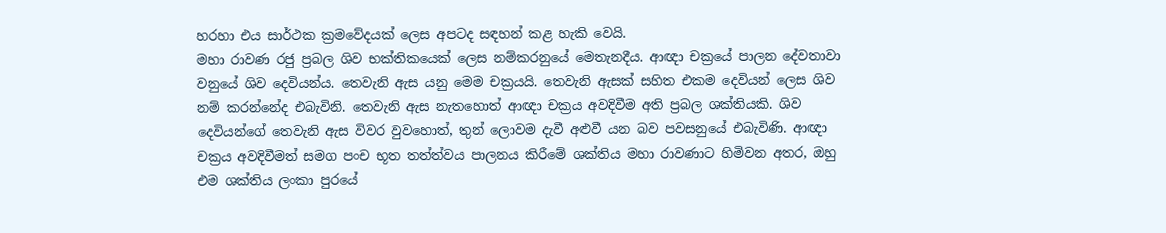හරහා එය සාර්ථක ක්‍රමවේදයක් ලෙස අපටද සඳහන් කළ හැකි වෙයි.
මහා රාවණ රජු ප්‍රබල ශිව භක්තිකයෙක් ලෙස නම්කරනුයේ මෙතැනදීය. ආඥා චක්‍රයේ පාලන දේවතාවා වනුයේ ශිව දෙවියන්ය. තෙවැනි ඇස යනු මෙම චක්‍රයයි. තෙවැනි ඇසක් සහිත එකම දෙවියන් ලෙස ශිව නම් කරන්නේද එබැවිනි. තෙවැනි ඇස නැතහොත් ආඥා චක්‍රය අවදිවීම අති ප්‍රබල ශක්තියකි. ශිව දෙවියන්ගේ තෙවැනි ඇස විවර වුවහොත්, තුන් ලොවම දැවී අළුවී යන බව පවසනුයේ එබැවිණි. ආඥා චක්‍රය අවදිවීමත් සමග පංච භූත තත්ත්වය පාලනය කිරීමේ ශක්තිය මහා රාවණාට හිමිවන අතර, ඔහු එම ශක්තිය ලංකා පුරයේ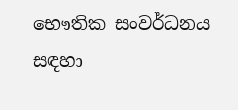භෞතික සංවර්ධනය සඳහා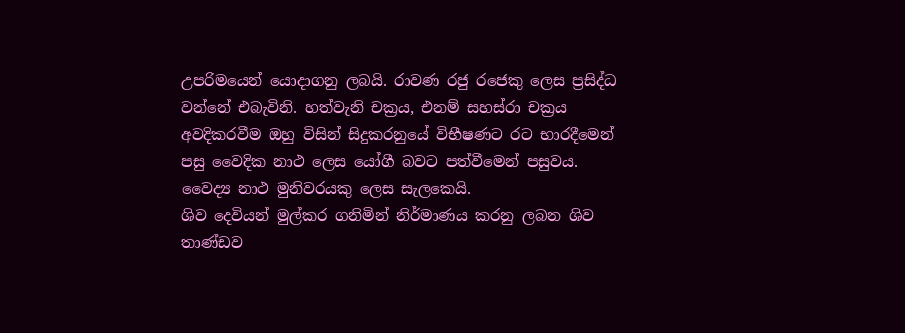උපරිමයෙන් යොදාගනු ලබයි. රාවණ රජු රජෙකු ලෙස ප්‍රසිද්ධ වන්නේ එබැවිනි. හත්වැනි චක්‍රය, එනම් සහස්රා චක්‍රය අවදිකරවීම ඔහු විසින් සිදුකරනුයේ විභීෂණට රට භාරදීමෙන් පසු වෛදික නාථ ලෙස යෝගී බවට පත්වීමෙන් පසුවය. වෛද්‍ය නාථ මුනිවරයකු ලෙස සැලකෙයි.
ශිව දෙවියන් මුල්කර ගනිමින් නිර්මාණය කරනු ලබන ශිව තාණ්ඩව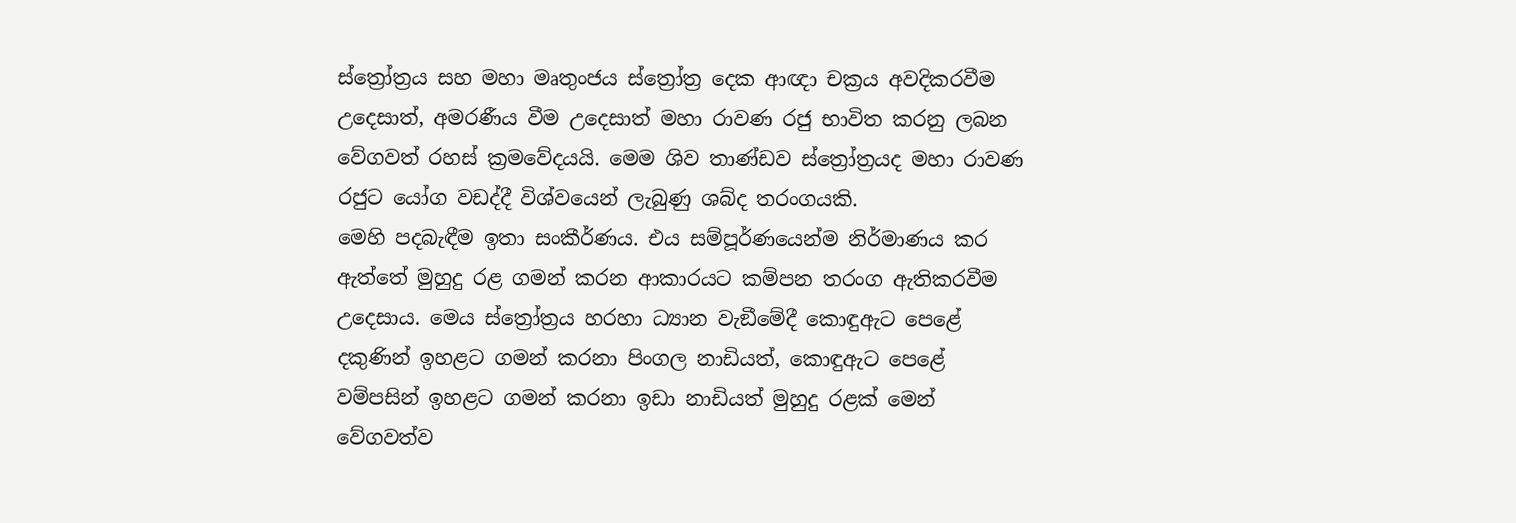ස්ත්‍රෝත්‍රය සහ මහා මෘතුංජය ස්ත්‍රෝත්‍ර දෙක ආඥා චක්‍රය අවදිකරවීම උදෙසාත්, අමරණීය වීම උදෙසාත් මහා රාවණ රජු භාවිත කරනු ලබන වේගවත් රහස් ක්‍රමවේදයයි. මෙම ශිව තාණ්ඩව ස්ත්‍රෝත්‍රයද මහා රාවණ රජුට යෝග වඩද්දී විශ්වයෙන් ලැබුණු ශබ්ද තරංගයකි.
මෙහි පදබැඳීම ඉතා සංකීර්ණය. එය සම්පූර්ණයෙන්ම නිර්මාණය කර ඇත්තේ මුහුදු රළ ගමන් කරන ආකාරයට කම්පන තරංග ඇතිකරවීම උදෙසාය. මෙය ස්ත්‍රෝත්‍රය හරහා ධ්‍යාන වැඞීමේදී කොඳුඇට පෙළේ දකුණින් ඉහළට ගමන් කරනා පිංගල නාඩියත්, කොඳුඇට පෙළේ වම්පසින් ඉහළට ගමන් කරනා ඉඩා නාඩියත් මුහුදු රළක් මෙන් වේගවත්ව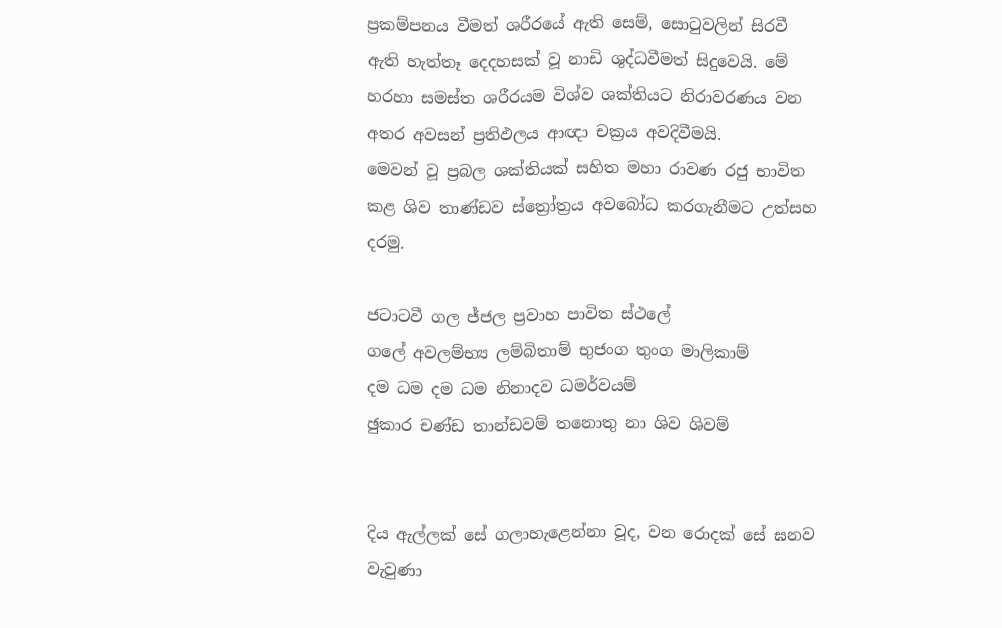ප්‍රකම්පනය වීමත් ශරීරයේ ඇති සෙම්, සොටුවලින් සිරවී ඇති හැත්තෑ දෙදහසක් වූ නාඩි ශුද්ධවීමත් සිදුවෙයි. මේ හරහා සමස්ත ශරීරයම විශ්ව ශක්තියට නිරාවරණය වන අතර අවසන් ප්‍රතිඵලය ආඥා චක්‍රය අවදිවීමයි.
මෙවන් වූ ප්‍රබල ශක්තියක් සහිත මහා රාවණ රජු භාවිත කළ ශිව තාණ්ඩව ස්ත්‍රෝත්‍රය අවබෝධ කරගැනීමට උත්සහ දරමු.

ජටාටවී ගල ජ්ජල ප්‍රවාහ පාවිත ස්ථලේ
ගලේ අවලම්භ්‍ය ලම්බිතාම් භුජංග තුංග මාලිකාම්
දම ධම දම ධම නිනාදව ධමර්වයම්
ඡුකාර චණ්ඩ තාන්ඩවම් තනොතු නා ශිව ශිවම්


දිය ඇල්ලක් සේ ගලාහැළෙන්නා වූද, වන රොදක් සේ ඝනව වැවුණා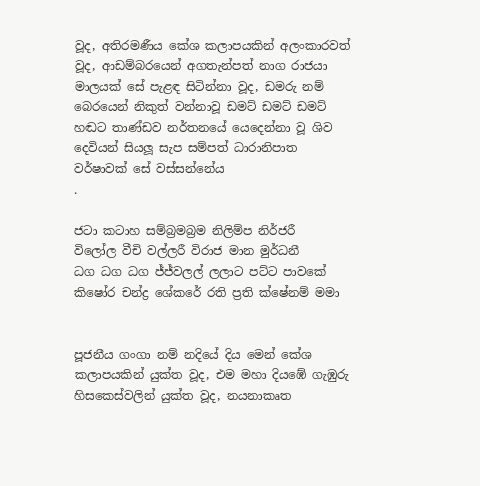වූද, අතිරමණීය කේශ කලාපයකින් අලංකාරවත් වූද, ආඩම්බරයෙන් අගතැන්පත් නාග රාජයා මාලයක් සේ පැළඳ සිටින්නා වූද, ඩමරු නම් බෙරයෙන් නිකුත් වන්නාවූ ඩමට් ඩමට් ඩමට් හඬට තාණ්ඩව නර්තනයේ යෙදෙන්නා වූ ශිව දෙවියන් සියලූ සැප සම්පත් ධාරානිපාත වර්ෂාවක් සේ වස්සන්නේය
.

ජටා කටාහ සම්බ්‍රමබ්‍රම නිලිම්ප නිර්ජරී
විලෝල වීචි වල්ලරී විරාජ මාන මුර්ධනී
ධග ධග ධග ජ්ජ්වලල් ලලාට පට්ට පාවකේ
කිෂෝර චන්ද්‍ර ශේකරේ රති ප්‍රති ක්ෂේනම් මමා


පූජනීය ගංගා නම් නදියේ දිය මෙන් කේශ කලාපයකින් යුක්ත වූද, එම මහා දියඹේ ගැඹුරු හිසකෙස්වලින් යුක්ත වූද, නයනාකෘත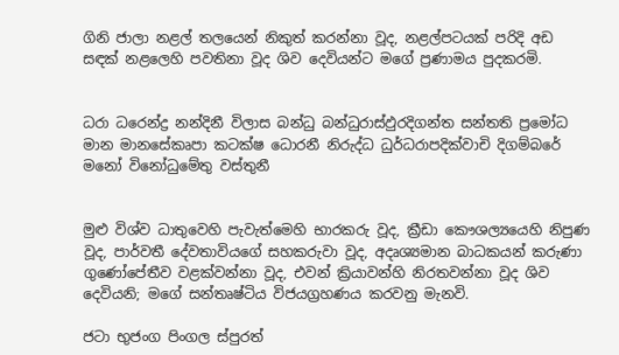ගිනි ජාලා නළල් තලයෙන් නිකුත් කරන්නා වූද, නළල්පටයක් පරිදි අඩ සඳක් නළලෙහි පවතිනා වූද ශිව දෙවියන්ට මගේ ප්‍රණාමය පුදකරමි.


ධරා ධරෙන්ද්‍ර නන්දිනී විලාස බන්ධු බන්ධුරාස්ඵුරදිගන්ත සන්තති ප්‍රමෝධ මාන මානසේකෘපා කටක්ෂ ධොරනී නිරුද්ධ ධුර්ධරාපදික්වාචි දිගම්බරේ මනෝ විනෝධුමේතු වස්තුනී


මුළු විශ්ව ධාතුවෙහි පැවැත්මෙහි භාරකරු වූද, ක්‍රීඩා කෞශල්‍යයෙහි නිපුණ වූද, පාර්වතී දේවතාවියගේ සහකරුවා වූද, අදෘශ්‍යමාන බාධකයන් කරුණා ගුණෝපේතීව වළක්වන්නා වූද, එවන් ක්‍රියාවන්හි නිරතවන්නා වූද ශිව දෙවියනි; මගේ සන්තෘෂ්ටිය විජයග්‍රහණය කරවනු මැනවි.

ජටා භුජංග පිංගල ස්පුරත්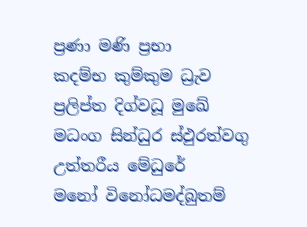ප්‍රණා මණි ප්‍රභා
කදම්භ කුම්කුම ධ්‍රැව ප්‍රලිප්ත දිග්වධූ මුඛේ
මධංග සින්ධුර ස්ඵුරත්වගු උත්තරීය මේධුරේ
මනෝ විනෝධමද්බුතම්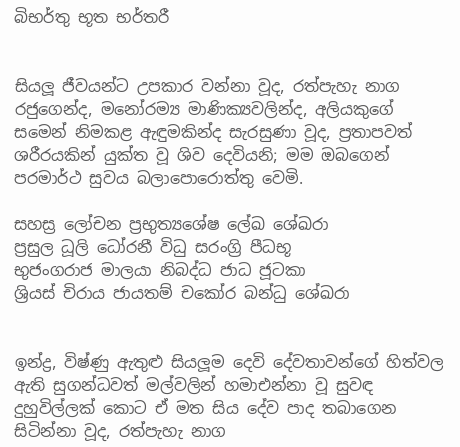බිභර්තු භූත භර්තරී


සියලූ ජීවයන්ට උපකාර වන්නා වූද, රත්පැහැ නාග
රජුගෙන්ද, මනෝරම්‍ය මාණික්‍යවලින්ද, අලියකුගේ සමෙන් නිමකළ ඇඳුමකින්ද සැරසුණා වූද, ප්‍රතාපවත් ශරීරයකින් යුක්ත වූ ශිව දෙවියනි; මම ඔබගෙන් පරමාර්ථ සුවය බලාපොරොත්තු වෙමි.

සහස්‍ර ලෝචන ප්‍රභුත්‍යශේෂ ලේඛ ශේඛරා
ප්‍රසුල ධූලි ධෝරනී විධු සරංග්‍රි පීධභූ
භුජංගරාජ මාලයා නිබද්ධ ජාධ ජූටකා
ශ්‍රියස් චිරාය ජායතම් චකෝර බන්ධු ශේඛරා


ඉන්ද්‍ර, විෂ්ණු ඇතුළු සියලූම දෙවි දේවතාවන්ගේ හිත්වල ඇති සුගන්ධවත් මල්වලින් හමාඑන්නා වූ සුවඳ දුහුවිල්ලක් කොට ඒ මත සිය දේව පාද තබාගෙන සිටින්නා වූද, රත්පැහැ නාග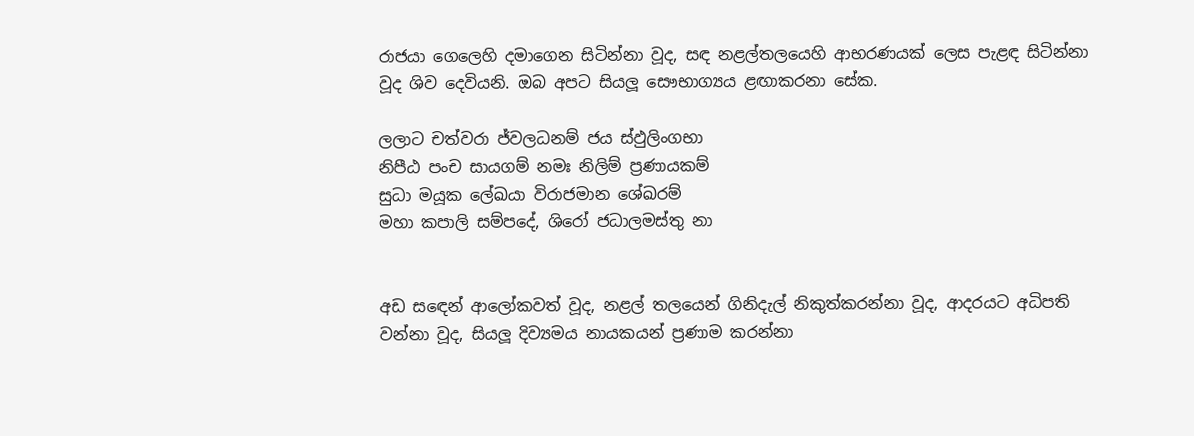රාජයා ගෙලෙහි දමාගෙන සිටින්නා වූද, සඳ නළල්තලයෙහි ආභරණයක් ලෙස පැළඳ සිටින්නා වූද ශිව දෙවියනි. ඔබ අපට සියලූ සෞභාග්‍යය ළඟාකරනා සේක.

ලලාට චත්වරා ජ්වලධනම් ජය ස්ඵුලිංගභා
නිපීඨ පංච සායගම් නමඃ නිලිම් ප්‍රණායකම්
සුධා මයූක ලේඛයා විරාජමාන ශේඛරම්
මහා කපාලි සම්පදේ, ශිරෝ ජධාලමස්තු නා


අඩ සඳෙන් ආලෝකවත් වූද, නළල් තලයෙන් ගිනිදැල් නිකුත්කරන්නා වූද, ආදරයට අධිපති වන්නා වූද, සියලූ දිව්‍යමය නායකයන් ප්‍රණාම කරන්නා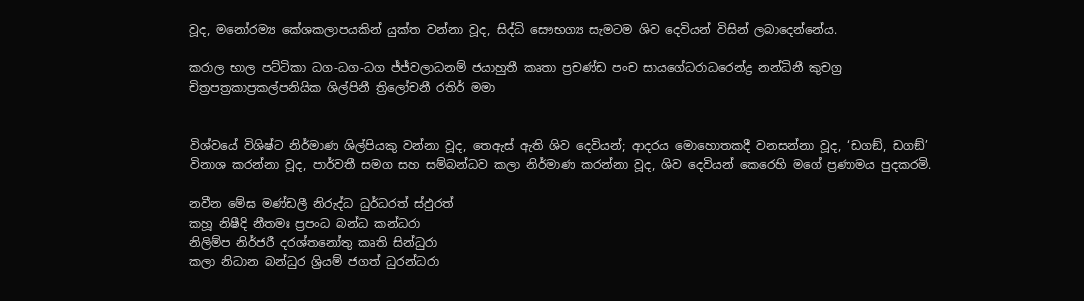වූද, මනෝරම්‍ය කේශකලාපයකින් යුක්ත වන්නා වූද, සිද්ධි සෞභග්‍ය සැමටම ශිව දෙවියන් විසින් ලබාදෙන්නේය.

කරාල භාල පට්ටිකා ධග-ධග-ධග ජ්ජ්වලාධනම් ජයාහුතී කෘතා ප්‍රචණ්ඩ පංච සායගේධරාධරෙන්ද්‍ර නන්ධිනී කුචග්‍ර චිත්‍රපත්‍රකාප්‍රකල්පනියික ශිල්පිනී ත්‍රිලෝචනී රතිර් මමා


විශ්වයේ විශිෂ්ට නිර්මාණ ශිල්පියකු වන්නා වූද, තෙඇස් ඇති ශිව දෙවියන්; ආදරය මොහොතකදී වනසන්නා වූද, ‘ඩගඞ්, ඩගඞ්’ විනාශ කරන්නා වූද, පාර්වතී සමග සහ සම්බන්ධව කලා නිර්මාණ කරන්නා වූද, ශිව දෙවියන් කෙරෙහි මගේ ප්‍රණාමය පුදකරමි.

නවීන මේඝ මණ්ඩලී නිරුද්ධ ධුර්ධරත් ස්ඵුරත්
කහූ නිෂීදි නීතමඃ ප්‍රපංධ බන්ධ කන්ධරා
නිලිම්ප නිර්ජරී දරශ්තනෝතු කෘති සින්ධුරා
කලා නිධාන බන්ධුර ශ්‍රියම් ජගත් ධුරන්ධරා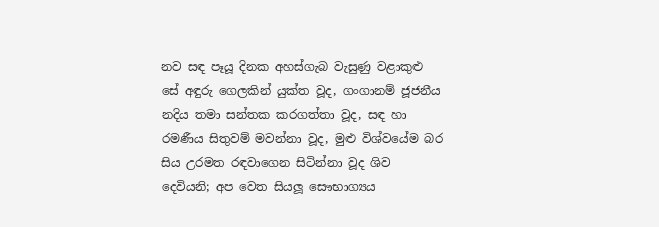නව සඳ පෑයූ දිනක අහස්ගැබ වැසුණු වළාකුළු සේ අඳුරු ගෙලකින් යුක්ත වූද, ගංගානම් ජූජනීය නදිය තමා සන්තක කරගත්තා වූද, සඳ හා රමණීය සිතුවම් මවන්නා වූද, මුළු විශ්වයේම බර සිය උරමත රඳවාගෙන සිටින්නා වූද ශිව දෙවියනි; අප වෙත සියලූ සෞභාග්‍යය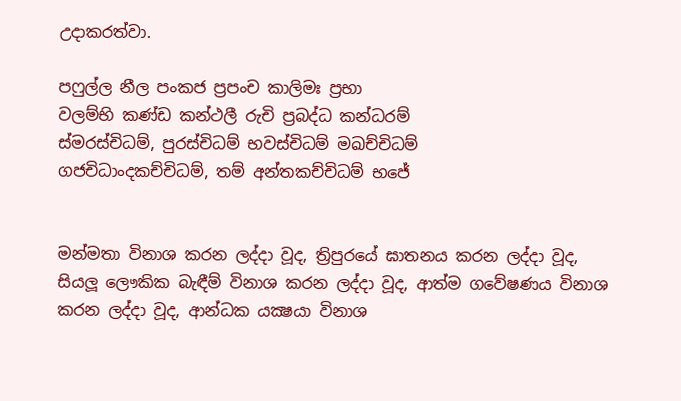උදාකරත්වා.

පෆුල්ල නීල පංකජ ප්‍රපංච කාලිමඃ ප්‍රභා
වලම්භි කණ්ඩ කන්ථලී රුචි ප්‍රබද්ධ කන්ධරම්
ස්මරස්චිධම්, පුරස්චිධම් භවස්චිධම් මඛච්චිධම්
ගජචිධාංදකච්චිධම්, තම් අන්තකච්චිධම් භජේ


මන්මතා විනාශ කරන ලද්දා වූද, ත්‍රිපුරයේ ඝාතනය කරන ලද්දා වූද, සියලූ ලෞකික බැඳීම් විනාශ කරන ලද්දා වූද, ආත්ම ගවේෂණය විනාශ කරන ලද්දා වූද, ආන්ධක යක්‍ෂයා විනාශ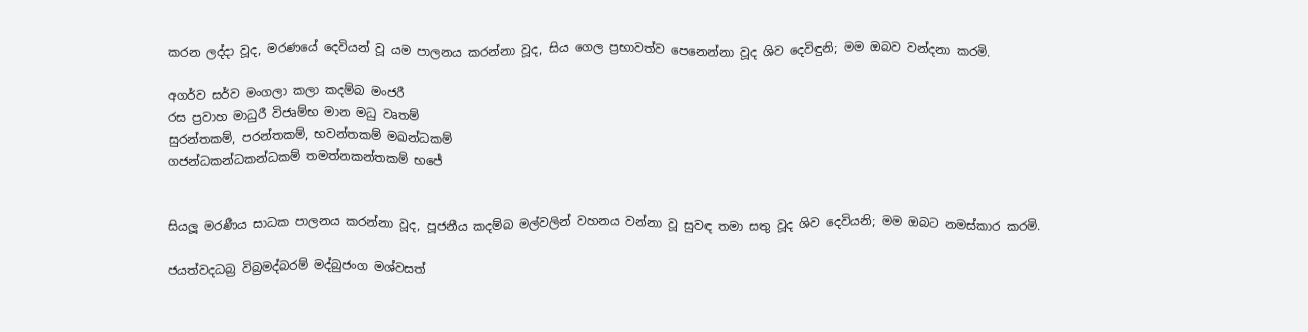කරන ලද්දා වූද, මරණයේ දෙවියන් වූ යම පාලනය කරන්නා වූද, සිය ගෙල ප්‍රභාවත්ව පෙනෙන්නා වූද ශිව දෙවිඳුනි; මම ඔබව වන්දනා කරමි.

අගර්ව සර්ව මංගලා කලා කදම්බ මංජරී
රස ප්‍රවාහ මාධුරී විජෘම්භ මාන මධු වෘතම්
සුරන්තකම්, පරන්තකම්, භවන්තකම් මඛන්ධකම්
ගජන්ධකන්ධකන්ධකම් තමත්නකන්තකම් භජේ


සියලූ මරණීය සාධක පාලනය කරන්නා වූද, පූජනීය කදම්බ මල්වලින් වහනය වන්නා වූ සුවඳ තමා සතු වූද ශිව දෙවියනි; මම ඔබට නමස්කාර කරමි.

ජයත්වදධබ්‍ර විබ්‍රමද්බරම් මද්බුජංග මශ්වසත්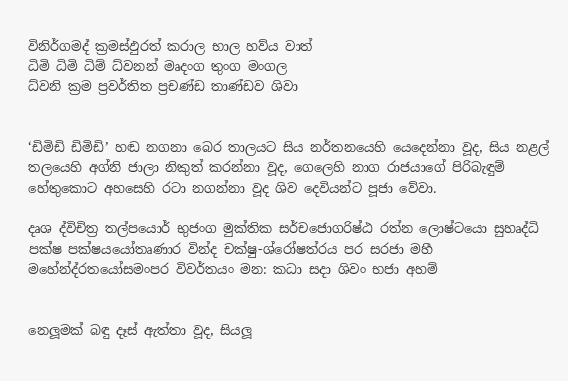විනිර්ගමද් ක්‍රමස්ඵුරත් කරාල භාල හව්ය වාත්
ධිමි ධිමි ධිම් ධ්වනන් මෘදංග තුංග මංගල
ධ්වනි ක්‍රම ප්‍රවර්තිත ප්‍රචණ්ඩ තාණ්ඩව ශිවා


‘ඩිමිඩි ඩිමිඩි’ හඬ නගනා බෙර තාලයට සිය නර්තනයෙහි යෙදෙන්නා වූද, සිය නළල් තලයෙහි අග්නි ජාලා නිකුත් කරන්නා වූද, ගෙලෙහි නාග රාජයාගේ පිරිබැඳුම් හේතුකොට අහසෙහි රටා නගන්නා වූද ශිව දෙවියන්ට පූජා වේවා.

දෘශ ද්විචිත්‍ර තල්පයොර් භුජංග මුක්තික සර්චජොගරිෂ්ඨ රත්න ලොෂ්ටයො සුහෘද්ධි පක්ෂ පක්ෂයයෝතෘණාර වින්ද චක්ෂු-ශ්රෝෂත්රය පර සරජා මහී මහේන්ද්රතයෝසමංපර විවර්තයං මන: කධා සදා ශිවං භජා අහම්


නෙලූමක් බඳු දෑස් ඇත්තා වූද, සියලූ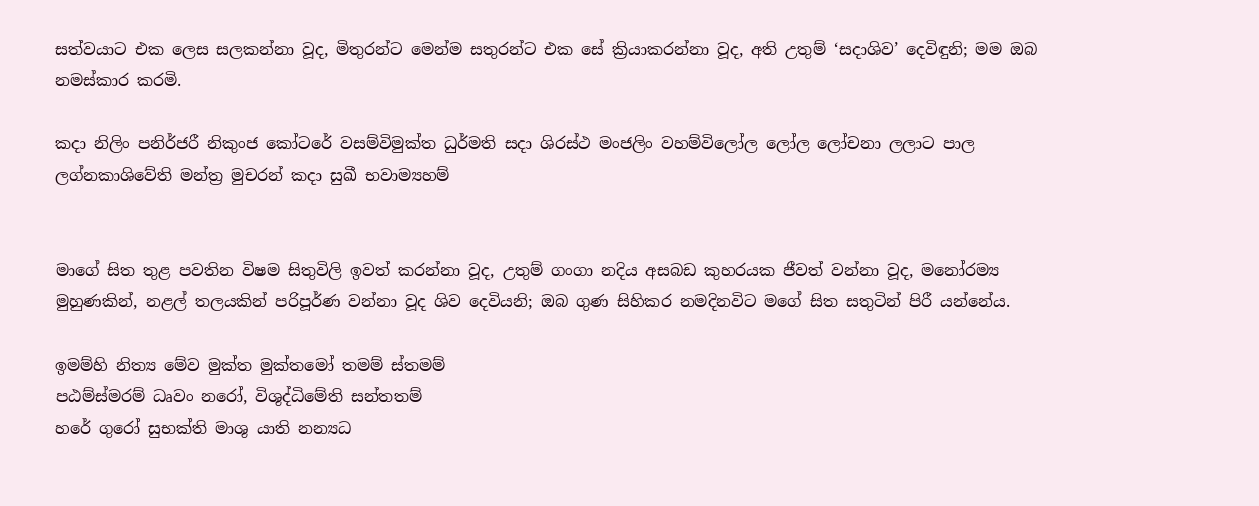සත්වයාට එක ලෙස සලකන්නා වූද, මිතුරන්ට මෙන්ම සතුරන්ට එක සේ ක්‍රියාකරන්නා වූද, අති උතුම් ‘සදාශිව’ දෙවිඳුනි; මම ඔබ නමස්කාර කරමි.

කදා නිලිං පනිර්ජරී නිකුංජ කෝටරේ වසම්විමුක්ත ධුර්මති සදා ශිරස්ථ මංජලිං වහම්විලෝල ලෝල ලෝචනා ලලාට පාල ලග්නකාශිවේති මන්ත්‍ර මුචරන් කදා සුඛී භවාම්‍යහම්


මාගේ සිත තුළ පවතින විෂම සිතුවිලි ඉවත් කරන්නා වූද, උතුම් ගංගා නදිය අසබඩ කුහරයක ජීවත් වන්නා වූද, මනෝරම්‍ය මුහුණකින්, නළල් තලයකින් පරිපූර්ණ වන්නා වූද ශිව දෙවියනි; ඔබ ගුණ සිහිකර නමදිනවිට මගේ සිත සතුටින් පිරී යන්නේය.

ඉමම්හි නිත්‍ය මේව මුක්ත මුක්තමෝ තමම් ස්තමම්
පඨම්ස්මරම් ධෘවං නරෝ, විශුද්ධිමේති සන්තතම්
හරේ ගුරෝ සුභක්ති මාශු යාති නන්‍යධ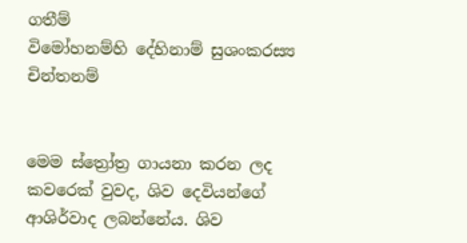ගතීම්
විමෝහනම්හි දේහිනාම් සුශංකරස්‍ය චින්තනම්


මෙම ස්ත්‍රෝත්‍ර ගායනා කරන ලද කවරෙක් වුවද, ශිව දෙවියන්ගේ ආශිර්වාද ලබන්නේය. ශිව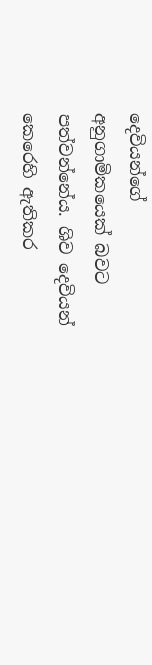දෙවියන්ගේ
අනුගාමිකයෙක් බවට පත්වන්නේය. ශිව දෙවියන් කෙරෙහි ඇතිකර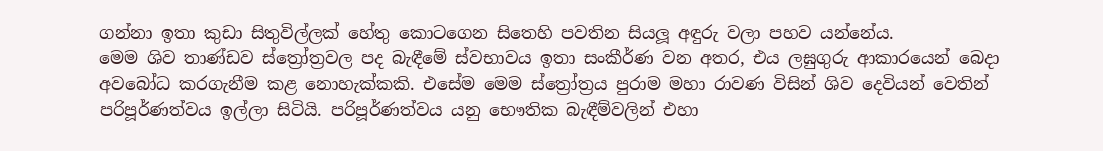ගන්නා ඉතා කුඩා සිතුවිල්ලක් හේතු කොටගෙන සිතෙහි පවතින සියලූ අඳුරු වලා පහව යන්නේය.
මෙම ශිව තාණ්ඩව ස්ත්‍රෝත්‍රවල පද බැඳීමේ ස්වභාවය ඉතා සංකීර්ණ වන අතර, එය ලඝුගුරු ආකාරයෙන් බෙදා අවබෝධ කරගැනීම කළ නොහැක්කකි. එසේම මෙම ස්ත්‍රෝත්‍රය පුරාම මහා රාවණ විසින් ශිව දෙවියන් වෙතින් පරිපූර්ණත්වය ඉල්ලා සිටියි. පරිපූර්ණත්වය යනු භෞතික බැඳීම්වලින් එහා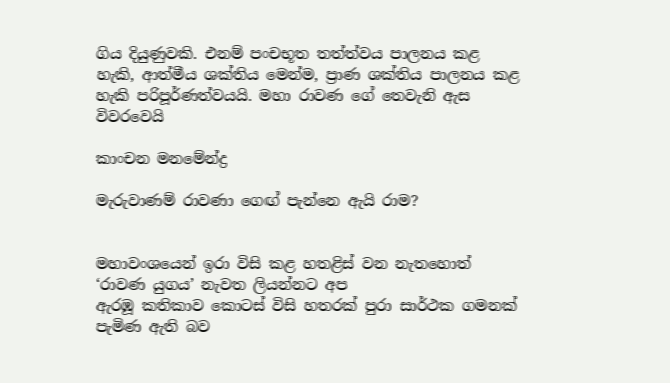ගිය දියුණුවකි. එනම් පංචභූත තත්ත්වය පාලනය කළ හැකි, ආත්මීය ශක්තිය මෙන්ම, ප්‍රාණ ශක්තිය පාලනය කළ හැකි පරිපූර්ණත්වයයි. මහා රාවණ ගේ තෙවැනි ඇස විවරවෙයි

කාංචන මනමේන්ද්‍ර

මැරුවාණම් රාවණා ගෙඟ් පැන්නෙ ඇයි රාම?


මහාවංශයෙන් ඉරා විසි කළ හතළිස් වන නැතහොත් ‘රාවණ යුගය’ නැවත ලියන්නට අප
ඇරඹූ කතිකාව කොටස් විසි හතරක් පුරා සාර්ථක ගමනක් පැමිණ ඇති බව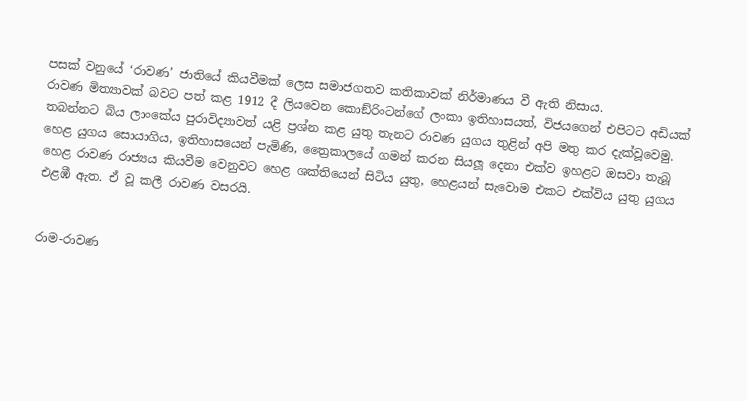පසක් වනුයේ ‘රාවණ’ ජාතියේ කියවීමක් ලෙස සමාජගතව කතිකාවක් නිර්මාණය වී ඇති නිසාය.
රාවණ මිත්‍යාවක් බවට පත් කළ 1912 දී ලියවෙන කොඞ්රිංටන්ගේ ලංකා ඉතිහාසයත්, විජයගෙන් එපිටට අඩියක් තබන්නට බිය ලාංකේය පුරාවිද්‍යාවත් යළි ප්‍රශ්න කළ යුතු තැනට රාවණ යුගය තුළින් අපි මතු කර දැක්වූවෙමු. හෙළ යුගය සොයාගිය, ඉතිහාසයෙන් පැමිණි, ත්‍රෛකාලයේ ගමන් කරන සියලූ දෙනා එක්ව ඉහළට ඔසවා තැබූ හෙළ රාවණ රාජ්‍යය කියවීම වෙනුවට හෙළ ශක්තියෙන් සිටිය යුතු, හෙළයන් සැවොම එකට එක්විය යුතු යුගය එළඹී ඇත. ඒ වූ කලී රාවණ වසරයි.


රාම-රාවණ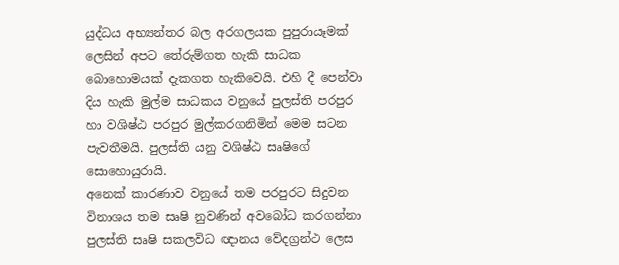යුද්ධය අභ්‍යන්තර බල අරගලයක පුපුරායෑමක් ලෙසින් අපට තේරුම්ගත හැකි සාධක බොහොමයක් දැකගත හැකිවෙයි. එහි දී පෙන්වා දිය හැකි මුල්ම සාධකය වනුයේ පුලස්ති පරපුර හා වශිෂ්ඨ පරපුර මුල්කරගනිමින් මෙම සටන පැවතීමයි. පුලස්ති යනු වශිෂ්ඨ සෘෂිගේ සොහොයුරායි.
අනෙක් කාරණාව වනුයේ තම පරපුරට සිදුවන විනාශය තම සෘෂි නුවණින් අවබෝධ කරගන්නා පුලස්ති සෘෂි සකලවිධ ඥානය වේදග්‍රන්ථ ලෙස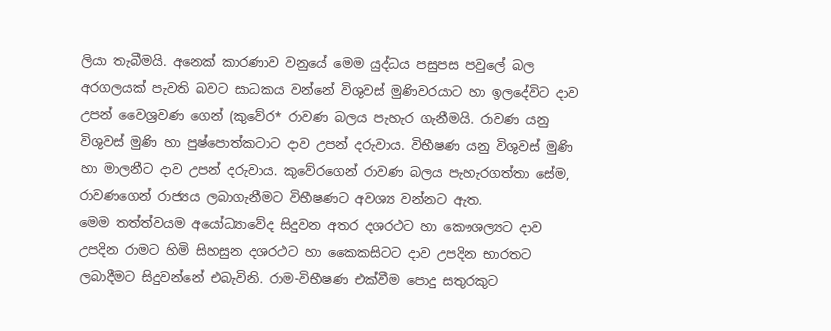ලියා තැබීමයි. අනෙක් කාරණාව වනුයේ මෙම යුද්ධය පසුපස පවුලේ බල අරගලයක් පැවති බවට සාධකය වන්නේ විශුවස් මුණිවරයාට හා ඉලදේවිට දාව උපන් වෛශ්‍රවණ ගෙන් (කුවේර* රාවණ බලය පැහැර ගැනීමයි. රාවණ යනු විශුවස් මුණි හා පුෂ්පොත්කටාට දාව උපන් දරුවාය. විභීෂණ යනු විශුවස් මුණි හා මාලනීට දාව උපන් දරුවාය. කුවේරගෙන් රාවණ බලය පැහැරගත්තා සේම, රාවණගෙන් රාජ්‍යය ලබාගැනීමට විභීෂණට අවශ්‍ය වන්නට ඇත.
මෙම තත්ත්වයම අයෝධ්‍යාවේද සිදුවන අතර දශරථට හා කෞශල්‍යට දාව උපදින රාමට හිමි සිහසුන දශරථට හා කෛකසිටට දාව උපදින භාරතට ලබාදීමට සිදුවන්නේ එබැවිනි. රාම-විභීෂණ එක්වීම පොදු සතුරකුට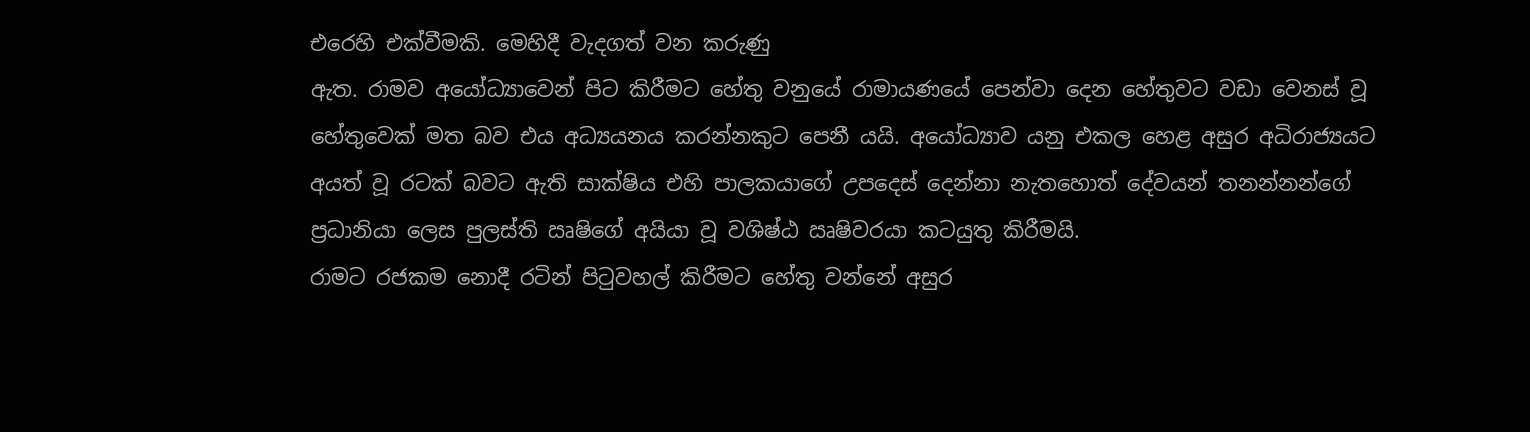එරෙහි එක්වීමකි. මෙහිදී වැදගත් වන කරුණු
ඇත. රාමව අයෝධ්‍යාවෙන් පිට කිරීමට හේතු වනුයේ රාමායණයේ පෙන්වා දෙන හේතුවට වඩා වෙනස් වූ හේතුවෙක් මත බව එය අධ්‍යයනය කරන්නකුට පෙනී යයි. අයෝධ්‍යාව යනු එකල හෙළ අසුර අධිරාජ්‍යයට අයත් වූ රටක් බවට ඇති සාක්ෂිය එහි පාලකයාගේ උපදෙස් දෙන්නා නැතහොත් දේවයන් තනන්නන්ගේ ප්‍රධානියා ලෙස පුලස්ති ඍෂිගේ අයියා වූ වශිෂ්ඨ ඍෂිවරයා කටයුතු කිරීමයි.
රාමට රජකම නොදී රටින් පිටුවහල් කිරීමට හේතු වන්නේ අසුර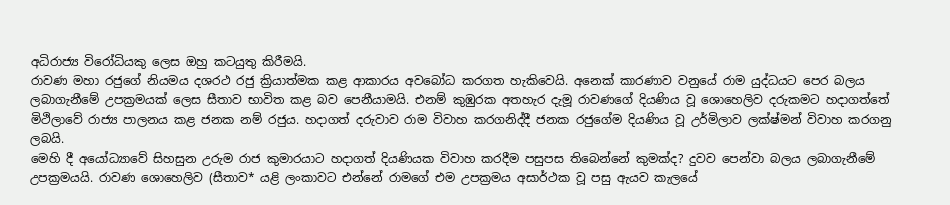අධිරාජ්‍ය විරෝධියකු ලෙස ඔහු කටයුතු කිරීමයි.
රාවණ මහා රජුගේ නියමය දශරථ රජු ක්‍රියාත්මක කළ ආකාරය අවබෝධ කරගත හැකිවෙයි. අනෙක් කාරණාව වනුයේ රාම යුද්ධයට පෙර බලය ලබාගැනීමේ උපක්‍රමයක් ලෙස සීතාව භාවිත කළ බව පෙනීයාමයි. එනම් කුඹුරක අතහැර දැමූ රාවණගේ දියණිය වූ ශොහෙලිව දරුකමට හදාගත්තේ මිථිලාවේ රාජ්‍ය පාලනය කළ ජනක නම් රජුය. හදාගත් දරුවාව රාම විවාහ කරගනිද්දී ජනක රජුගේම දියණිය වූ උර්මිලාව ලක්ෂ්මන් විවාහ කරගනු ලබයි.
මෙහි දී අයෝධ්‍යාවේ සිහසුන උරුම රාජ කුමාරයාට හදාගත් දියණියක විවාහ කරදීම පසුපස තිබෙන්නේ කුමක්ද? දුවව පෙන්වා බලය ලබාගැනීමේ උපක්‍රමයයි. රාවණ ශොහෙලිව (සීතාව* යළි ලංකාවට එන්නේ රාමගේ එම උපක්‍රමය අසාර්ථක වූ පසු ඇයව කැලයේ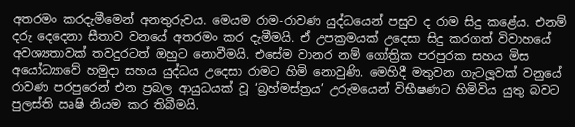අතරමං කරදැමීමෙන් අනතුරුවය. මෙයම රාම-රාවණ යුද්ධයෙන් පසුව ද රාම සිදු කළේය. එනම් දරු දෙදෙනා සීතාව වනයේ අතරමං කර දැමීමයි. ඒ උපක්‍රමයක් උදෙසා සිදු කරගත් විවාහයේ අවශ්‍යතාවක් තවදුරටත් ඔහුට නොවීමයි. එසේම වානර නම් ගෝත්‍රික පරපුරක සහය මිස අයෝධ්‍යාවේ හමුදා සහය යුද්ධය උදෙසා රාමට හිමි නොවුණි. මෙහිදී මතුවන ගැටලූවක් වනුයේ රාවණ පරපුරෙන් එන ප්‍රබල ආයුධයක් වූ ‘බ්‍රහ්මස්ත්‍රය’ උරුමයෙන් විභීෂණට හිමිවිය යුතු බවට පුලස්ති ඍෂි නියම කර තිබීමයි.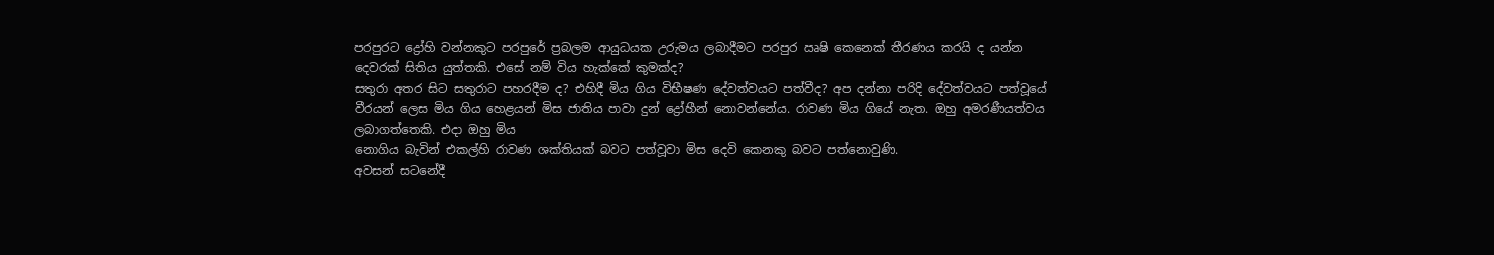පරපුරට ද්‍රෝහි වන්නකුට පරපුරේ ප්‍රබලම ආයුධයක උරුමය ලබාදීමට පරපුර ඍෂි කෙනෙක් තීරණය කරයි ද යන්න දෙවරක් සිතිය යුත්තකි. එසේ නම් විය හැක්කේ කුමක්ද?
සතුරා අතර සිට සතුරාට පහරදීම ද? එහිදී මිය ගිය විභීෂණ දේවත්වයට පත්වීද? අප දන්නා පරිදි දේවත්වයට පත්වූයේ වීරයන් ලෙස මිය ගිය හෙළයන් මිස ජාතිය පාවා දුන් ද්‍රෝහීන් නොවන්නේය. රාවණ මිය ගියේ නැත. ඔහු අමරණීයත්වය ලබාගත්තෙකි. එදා ඔහු මිය
නොගිය බැවින් එකල්හි රාවණ ශක්තියක් බවට පත්වූවා මිස දෙවි කෙනකු බවට පත්නොවුණි.
අවසන් සටනේදී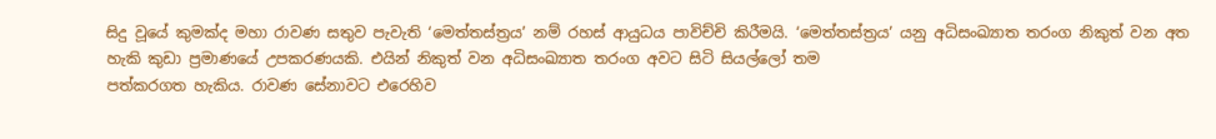සිදු වූයේ කුමක්ද මහා රාවණ සතුව පැවැති ‘මෙත්තස්ත්‍රය’ නම් රහස් ආයුධය පාවිච්චි කිරීමයි. ‘මෙත්තස්ත්‍රය’ යනු අධිසංඛ්‍යාත තරංග නිකුත් වන අත හැකි කුඩා ප්‍රමාණයේ උපකරණයකි. එයින් නිකුත් වන අධිසංඛ්‍යාත තරංග අවට සිටි සියල්ලෝ තම
පත්කරගත හැකිය. රාවණ සේනාවට එරෙහිව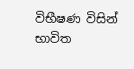විභීෂණ විසින් භාවිත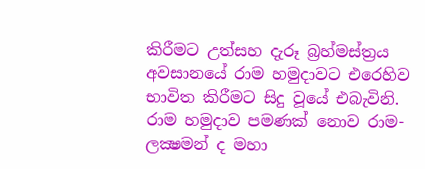කිරීමට උත්සහ දැරූ බ්‍රහ්මස්ත්‍රය අවසානයේ රාම හමුදාවට එරෙහිව භාවිත කිරීමට සිදු වූයේ එබැවිනි.
රාම හමුදාව පමණක් නොව රාම-ලක්‍ෂමන් ද මහා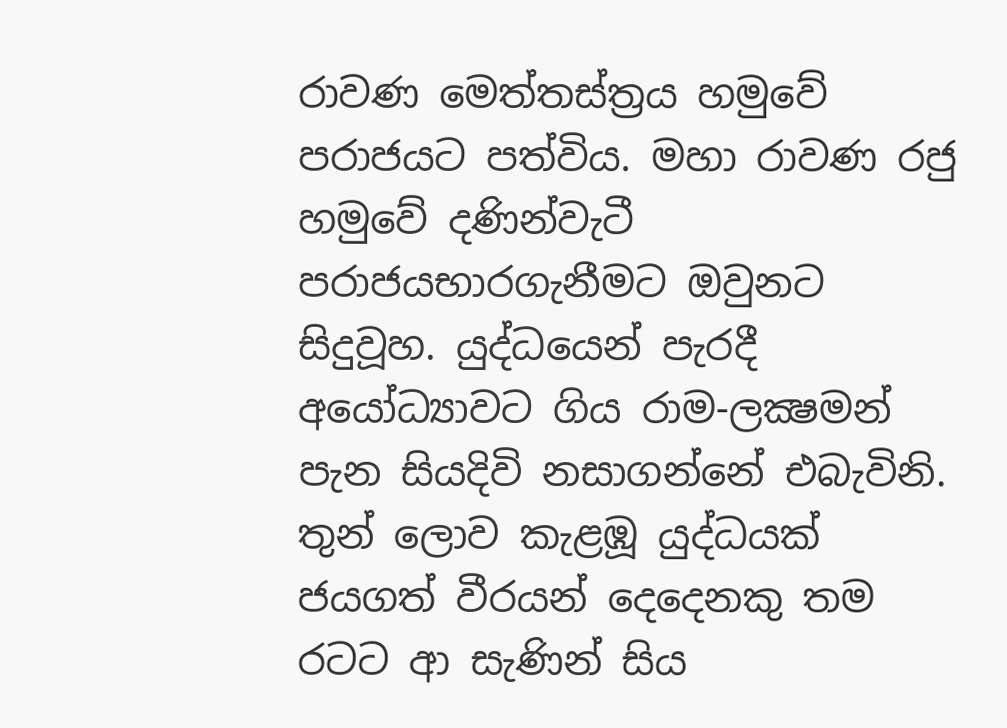රාවණ මෙත්තස්ත්‍රය හමුවේ පරාජයට පත්විය. මහා රාවණ රජු හමුවේ දණින්වැටී පරාජයභාරගැනීමට ඔවුනට සිදුවූහ. යුද්ධයෙන් පැරදී අයෝධ්‍යාවට ගිය රාම-ලක්‍ෂමන් පැන සියදිවි නසාගන්නේ එබැවිනි. තුන් ලොව කැළඹූ යුද්ධයක් ජයගත් වීරයන් දෙදෙනකු තම රටට ආ සැණින් සිය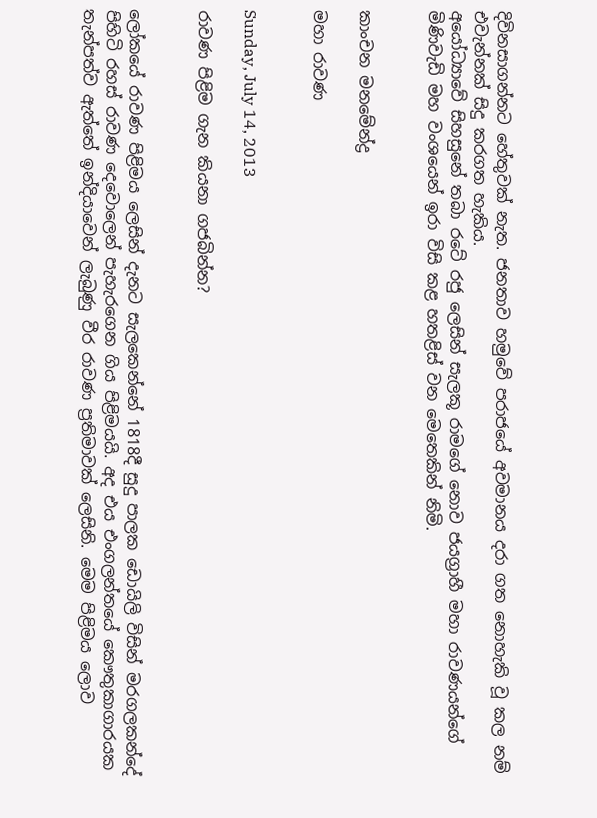දිවිනසාගන්නට හේතුවක් නැත. ජනතාව හමුවේ පරාජයේ අවමානය දරා ගත නොහැකි වූ කල නම් එවැන්නක් සිදු කරගත හැකිය.
අයෝධ්‍යාවේ සිහසුනේ තබා රටේ රජු ලෙසින් සැලකූ රාමගේ නොව ජයග්‍රාහී මහා රාවණයන්ගේ මිණිවැඩි මහ වංශයෙන් ඉරා විසි කළ හතළිස් වන මෙතෙකින් නිමි.


කාංචන මනමේන්ද්‍ර

මහා රාවණ


Sunday, July 14, 2013

රාවණ පිළිම ගැන කියනා ගජබින්න?


ලෝකයේ රාවණ පිළිමය ලෙසින් දැනට සැලකෙන්නේ 1818දී සුදු පාලක ඩොයිලි විසින් මරගලකන්දේ පිහිටි රහස් රාවණ දෙවොලෙන් පැහැරගෙන ගිය පිළිමයයි. අද එය එංගලන්තයේ කෞතුකාගාරයක තැන්පත්ව ඇත්තේ ඉන්දියාවෙන් ලැබුණු වීර රාවණ ප්‍රතිමාවක් ලෙසිනි. මෙම පිළිමය ලොව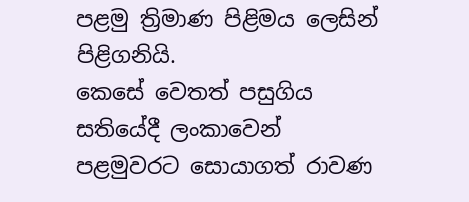පළමු ත්‍රිමාණ පිළිමය ලෙසින් පිළිගනියි.
කෙසේ වෙතත් පසුගිය සතියේදී ලංකාවෙන් පළමුවරට සොයාගත් රාවණ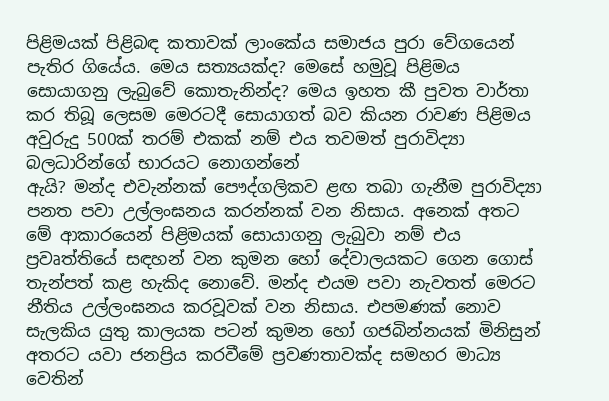පිළිමයක් පිළිබඳ කතාවක් ලාංකේය සමාජය පුරා වේගයෙන් පැතිර ගියේය. මෙය සත්‍යයක්ද? මෙසේ හමුවූ පිළිමය සොයාගනු ලැබුවේ කොතැනින්ද? මෙය ඉහත කී පුවත වාර්තා කර තිබූ ලෙසම මෙරටදී සොයාගත් බව කියන රාවණ පිළිමය අවුරුදු 500ක් තරම් එකක් නම් එය තවමත් පුරාවිද්‍යා බලධාරින්ගේ භාරයට නොගන්නේ
ඇයි? මන්ද එවැන්නක් පෞද්ගලිකව ළඟ තබා ගැනීම පුරාවිද්‍යා පනත පවා උල්ලංඝනය කරන්නක් වන නිසාය. අනෙක් අතට මේ ආකාරයෙන් පිළිමයක් සොයාගනු ලැබුවා නම් එය ප්‍රවෘත්තියේ සඳහන් වන කුමන හෝ දේවාලයකට ගෙන ගොස් තැන්පත් කළ හැකිද නොවේ. මන්ද එයම පවා නැවතත් මෙරට නීතිය උල්ලංඝනය කරවූවක් වන නිසාය. එපමණක් නොව සැලකිය යුතු කාලයක පටන් කුමන හෝ ගජබින්නයක් මිනිසුන් අතරට යවා ජනප්‍රිය කරවීමේ ප්‍රවණතාවක්ද සමහර මාධ්‍ය වෙතින්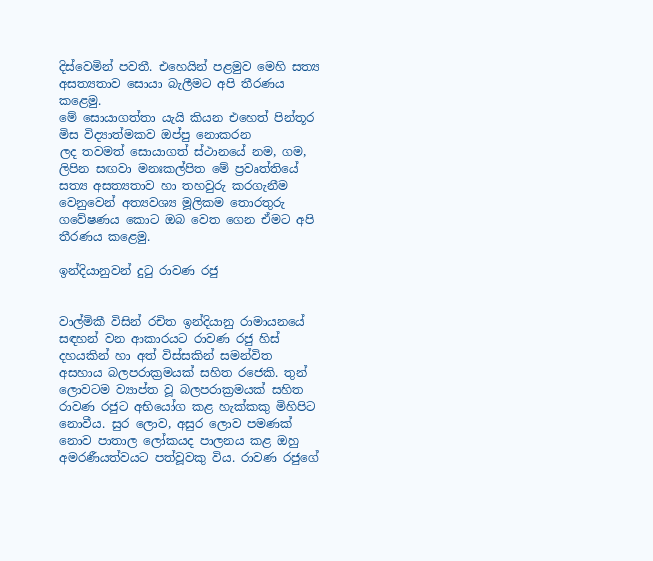දිස්වෙමින් පවතී. එහෙයින් පළමුව මෙහි සත්‍ය අසත්‍යතාව සොයා බැලීමට අපි තීරණය කළෙමු.
මේ සොයාගත්තා යැයි කියන එහෙත් පින්තූර මිස විද්‍යාත්මකව ඔප්පු නොකරන
ලද තවමත් සොයාගත් ස්ථානයේ නම, ගම, ලිපින සඟවා මනඃකල්පිත මේ ප්‍රවෘත්තියේ සත්‍ය අසත්‍යතාව හා තහවුරු කරගැනීම වෙනුවෙන් අත්‍යවශ්‍ය මූලිකම තොරතුරු ගවේෂණය කොට ඔබ වෙත ගෙන ඒමට අපි තීරණය කළෙමු.

ඉන්දියානුවන් දුටු රාවණ රජු


වාල්මිකී විසින් රචිත ඉන්දියානු රාමායනයේ සඳහන් වන ආකාරයට රාවණ රජු හිස් දහයකින් හා අත් විස්සකින් සමන්විත අසහාය බලපරාක්‍රමයක් සහිත රජෙකි. තුන් ලොවටම ව්‍යාප්ත වූ බලපරාක්‍රමයක් සහිත රාවණ රජුට අභියෝග කළ හැක්කකු මිහිපිට නොවීය. සුර ලොව, අසුර ලොව පමණක් නොව පාතාල ලෝකයද පාලනය කළ ඔහු අමරණීයත්වයට පත්වූවකු විය. රාවණ රජුගේ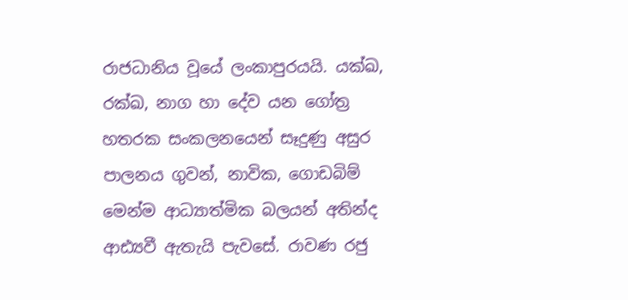රාජධානිය වූයේ ලංකාපුරයයි. යක්ඛ, රක්ඛ, නාග හා දේව යන ගෝත්‍ර හතරක සංකලනයෙන් සෑදුණු අසුර පාලනය ගුවන්, නාවික, ගොඩබිම් මෙන්ම ආධ්‍යාත්මික බලයන් අතින්ද ආඪ්‍යවී ඇතැයි පැවසේ. රාවණ රජු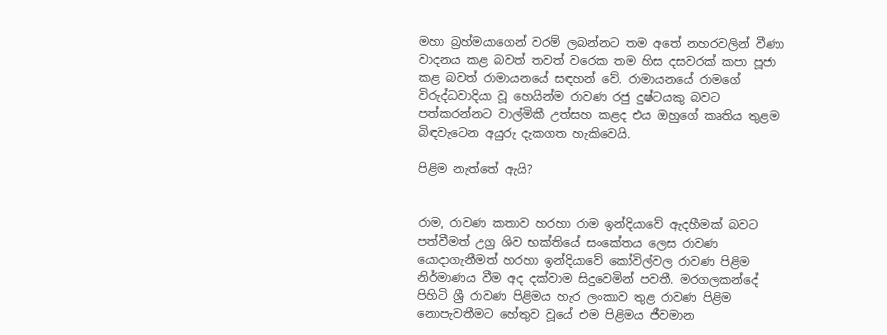මහා බ්‍රහ්මයාගෙන් වරම් ලබන්නට තම අතේ නහරවලින් වීණා වාදනය කළ බවත් තවත් වරෙක තම හිස දසවරක් කපා පූජා කළ බවත් රාමායනයේ සඳහන් වේ. රාමායනයේ රාමගේ විරුද්ධවාදියා වූ හෙයින්ම රාවණ රජු දුෂ්ටයකු බවට පත්කරන්නට වාල්මිකී උත්සහ කළද එය ඔහුගේ කෘතිය තුළම බිඳවැටෙන අයුරු දැකගත හැකිවෙයි.

පිළිම නැත්තේ ඇයි?


රාම, රාවණ කතාව හරහා රාම ඉන්දියාවේ ඇදහීමක් බවට පත්වීමත් උග්‍ර ශිව භක්තියේ සංකේතය ලෙස රාවණ යොදාගැනීමත් හරහා ඉන්දියාවේ කෝවිල්වල රාවණ පිළිම නිර්මාණය වීම අද දක්වාම සිදුවෙමින් පවතී. මරගලකන්දේ පිහිටි ශ්‍රී රාවණ පිළිමය හැර ලංකාව තුළ රාවණ පිළිම නොපැවතීමට හේතුව වූයේ එම පිළිමය ජීවමාන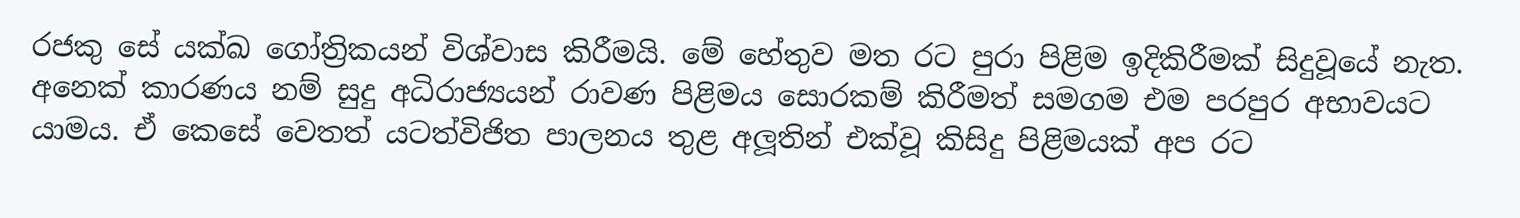රජකු සේ යක්ඛ ගෝත්‍රිකයන් විශ්වාස කිරීමයි. මේ හේතුව මත රට පුරා පිළිම ඉදිකිරීමක් සිදුවූයේ නැත.
අනෙක් කාරණය නම් සුදු අධිරාජ්‍යයන් රාවණ පිළිමය සොරකම් කිරීමත් සමගම එම පරපුර අභාවයට යාමය. ඒ කෙසේ වෙතත් යටත්විජිත පාලනය තුළ අලූතින් එක්වූ කිසිදු පිළිමයක් අප රට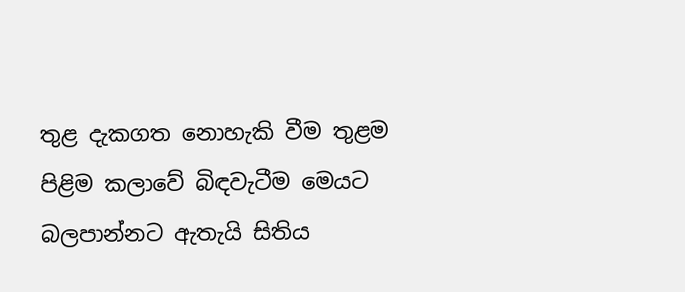තුළ දැකගත නොහැකි වීම තුළම පිළිම කලාවේ බිඳවැටීම මෙයට බලපාන්නට ඇතැයි සිතිය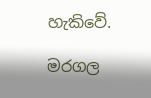හැකිවේ.

මරගල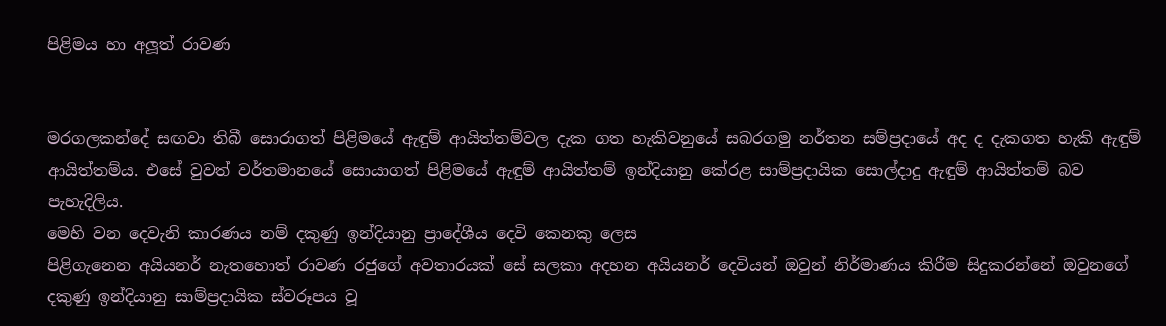පිළිමය හා අලූත් රාවණ


මරගලකන්දේ සඟවා තිබී සොරාගත් පිළිමයේ ඇඳුම් ආයිත්තම්වල දැක ගත හැකිවනුයේ සබරගමු නර්තන සම්ප්‍රදායේ අද ද දැකගත හැකි ඇඳුම් ආයිත්තම්ය. එසේ වුවත් වර්තමානයේ සොයාගත් පිළිමයේ ඇඳුම් ආයිත්තම් ඉන්දියානු කේරළ සාම්ප්‍රදායික සොල්දාදු ඇඳුම් ආයිත්තම් බව පැහැදිලිය.
මෙහි වන දෙවැනි කාරණය නම් දකුණු ඉන්දියානු ප්‍රාදේශීය දෙවි කෙනකු ලෙස
පිළිගැනෙන අයියනර් නැතහොත් රාවණ රජුගේ අවතාරයක් සේ සලකා අදහන අයියනර් දෙවියන් ඔවුන් නිර්මාණය කිරීම සිදුකරන්නේ ඔවුනගේ දකුණු ඉන්දියානු සාම්ප්‍රදායික ස්වරූපය වූ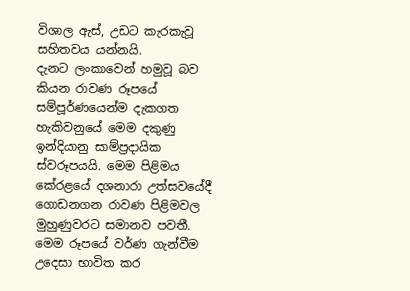විශාල ඇස්, උඩට කැරකැවූ සහිතවය යන්නයි.
දැනට ලංකාවෙන් හමුවූ බව කියන රාවණ රූපයේ සම්පූර්ණයෙන්ම දැකගත හැකිවනුයේ මෙම දකුණු ඉන්දියානු සාම්ප්‍රදායික ස්වරූපයයි. මෙම පිළිමය කේරළයේ දශනාරා උත්සවයේදී ගොඩනගන රාවණ පිළිමවල මුහුණුවරට සමානව පවතී.
මෙම රූපයේ වර්ණ ගැන්වීම උදෙසා භාවිත කර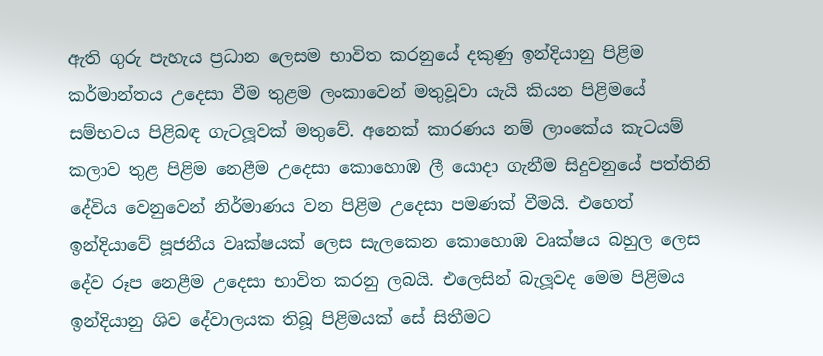ඇති ගුරු පැහැය ප්‍රධාන ලෙසම භාවිත කරනුයේ දකුණු ඉන්දියානු පිළිම කර්මාන්තය උදෙසා වීම තුළම ලංකාවෙන් මතුවූවා යැයි කියන පිළිමයේ සම්භවය පිළිබඳ ගැටලූවක් මතුවේ. අනෙක් කාරණය නම් ලාංකේය කැටයම් කලාව තුළ පිළිම නෙළීම උදෙසා කොහොඹ ලී යොදා ගැනීම සිදුවනුයේ පත්තිනි දේවිය වෙනුවෙන් නිර්මාණය වන පිළිම උදෙසා පමණක් වීමයි. එහෙත් ඉන්දියාවේ පූජනීය වෘක්ෂයක් ලෙස සැලකෙන කොහොඹ වෘක්ෂය බහුල ලෙස දේව රූප නෙළීම උදෙසා භාවිත කරනු ලබයි. එලෙසින් බැලූවද මෙම පිළිමය ඉන්දියානු ශිව දේවාලයක තිබූ පිළිමයක් සේ සිතීමට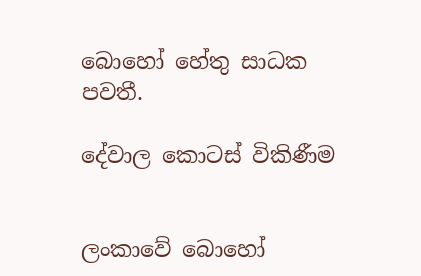බොහෝ හේතු සාධක පවතී.

දේවාල කොටස් විකිණීම


ලංකාවේ බොහෝ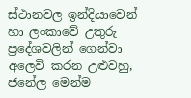ස්ථානවල ඉන්දියාවෙන් හා ලංකාවේ උතුරු ප්‍රදේශවලින් ගෙන්වා අලෙවි කරන උළුවහු, ජනේල මෙන්ම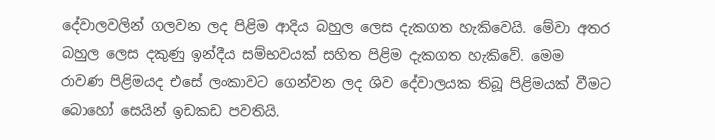දේවාලවලින් ගලවන ලද පිළිම ආදිය බහුල ලෙස දැකගත හැකිවෙයි. මේවා අතර බහුල ලෙස දකුණු ඉන්දීය සම්භවයක් සහිත පිළිම දැකගත හැකිවේ. මෙම රාවණ පිළිමයද එසේ ලංකාවට ගෙන්වන ලද ශිව දේවාලයක තිබූ පිළිමයක් වීමට බොහෝ සෙයින් ඉඩකඩ පවතියි.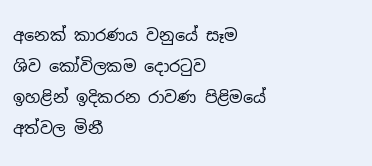අනෙක් කාරණය වනුයේ සෑම ශිව කෝවිලකම දොරටුව ඉහළින් ඉදිකරන රාවණ පිළිමයේ අත්වල මිනී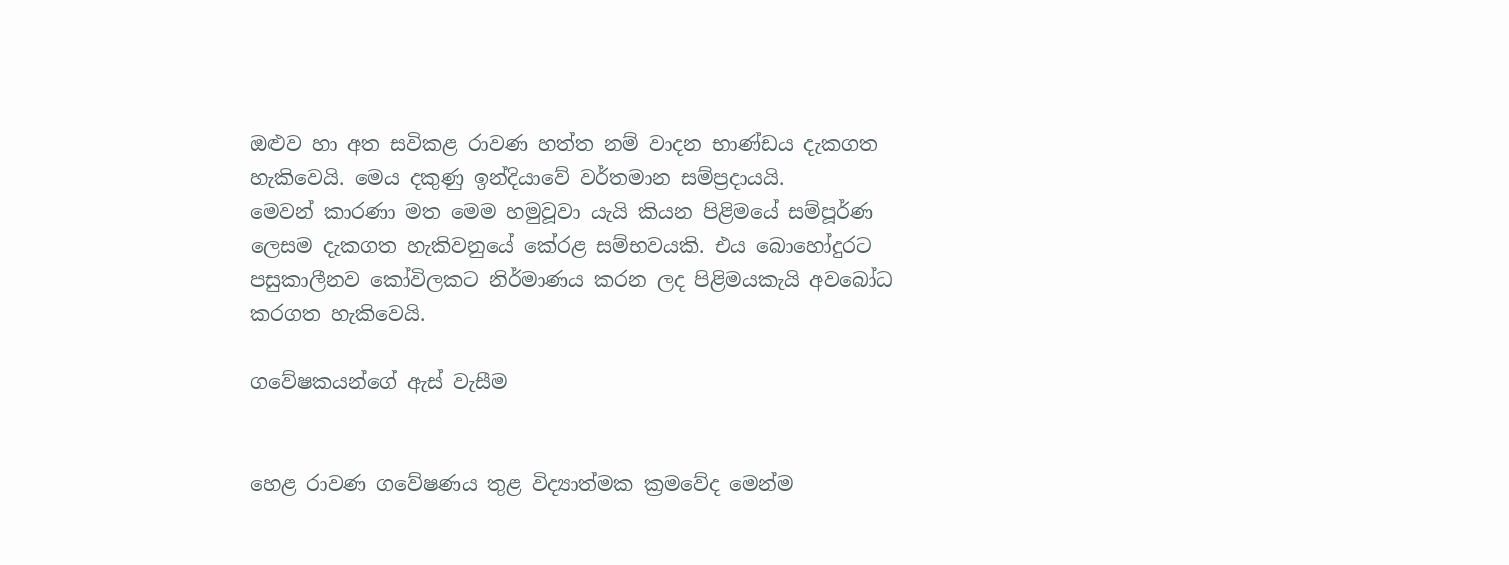ඔළුව හා අත සවිකළ රාවණ හත්ත නම් වාදන භාණ්ඩය දැකගත හැකිවෙයි. මෙය දකුණු ඉන්දියාවේ වර්තමාන සම්ප්‍රදායයි.
මෙවන් කාරණා මත මෙම හමුවූවා යැයි කියන පිළිමයේ සම්පූර්ණ ලෙසම දැකගත හැකිවනුයේ කේරළ සම්භවයකි. එය බොහෝදුරට පසුකාලීනව කෝවිලකට නිර්මාණය කරන ලද පිළිමයකැයි අවබෝධ කරගත හැකිවෙයි.

ගවේෂකයන්ගේ ඇස් වැසීම


හෙළ රාවණ ගවේෂණය තුළ විද්‍යාත්මක ක්‍රමවේද මෙන්ම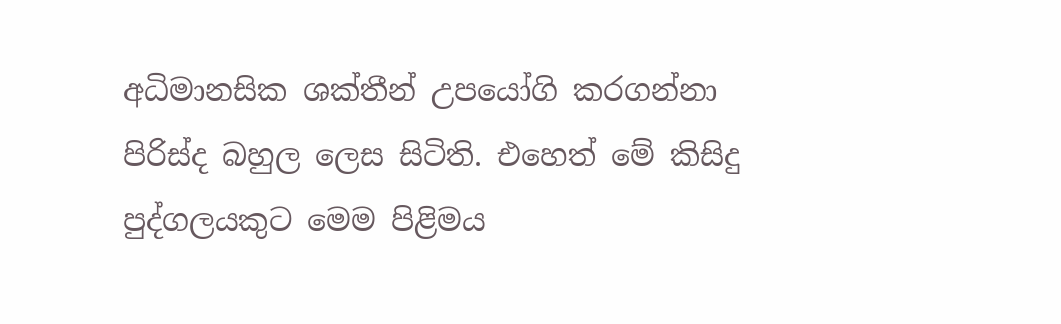අධිමානසික ශක්තීන් උපයෝගි කරගන්නා පිරිස්ද බහුල ලෙස සිටිති. එහෙත් මේ කිසිදු පුද්ගලයකුට මෙම පිළිමය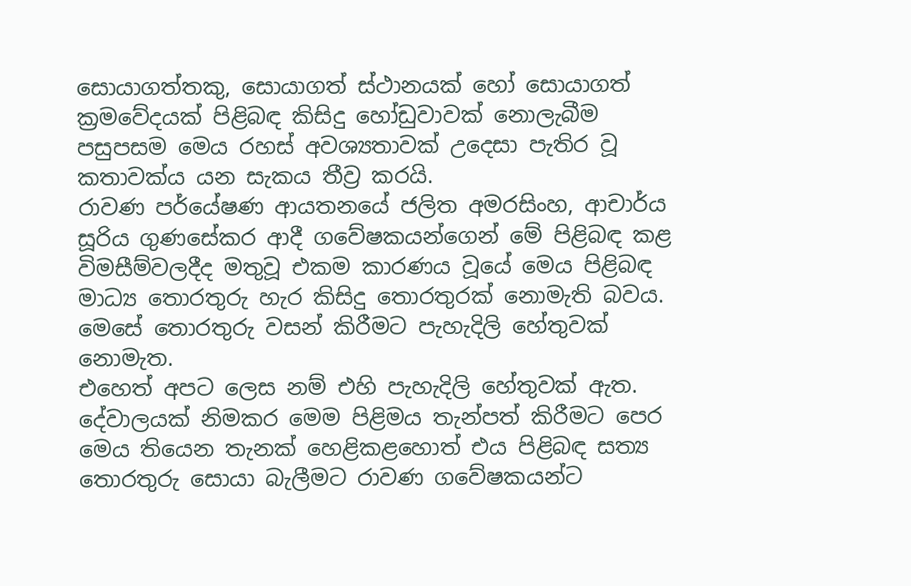සොයාගත්තකු, සොයාගත් ස්ථානයක් හෝ සොයාගත් ක්‍රමවේදයක් පිළිබඳ කිසිදු හෝඩුවාවක් නොලැබීම පසුපසම මෙය රහස් අවශ්‍යතාවක් උදෙසා පැතිර වූ කතාවක්ය යන සැකය තීව්‍ර කරයි.
රාවණ පර්යේෂණ ආයතනයේ ජලිත අමරසිංහ, ආචාර්ය සූරිය ගුණසේකර ආදී ගවේෂකයන්ගෙන් මේ පිළිබඳ කළ විමසීම්වලදීද මතුවූ එකම කාරණය වූයේ මෙය පිළිබඳ මාධ්‍ය තොරතුරු හැර කිසිදු තොරතුරක් නොමැති බවය. මෙසේ තොරතුරු වසන් කිරීමට පැහැදිලි හේතුවක් නොමැත.
එහෙත් අපට ලෙස නම් එහි පැහැදිලි හේතුවක් ඇත. දේවාලයක් නිමකර මෙම පිළිමය තැන්පත් කිරීමට පෙර මෙය තියෙන තැනක් හෙළිකළහොත් එය පිළිබඳ සත්‍ය තොරතුරු සොයා බැලීමට රාවණ ගවේෂකයන්ට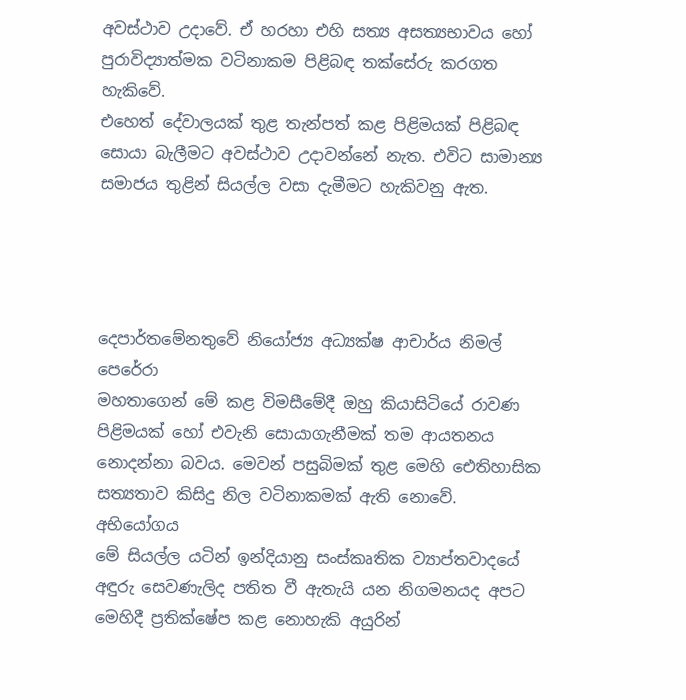අවස්ථාව උදාවේ. ඒ හරහා එහි සත්‍ය අසත්‍යභාවය හෝ පුරාවිද්‍යාත්මක වටිනාකම පිළිබඳ තක්සේරු කරගත හැකිවේ.
එහෙත් දේවාලයක් තුළ තැන්පත් කළ පිළිමයක් පිළිබඳ සොයා බැලීමට අවස්ථාව උදාවන්නේ නැත. එවිට සාමාන්‍ය සමාජය තුළින් සියල්ල වසා දැමීමට හැකිවනු ඇත.




දෙපාර්තමේනතුවේ නියෝජ්‍ය අධ්‍යක්ෂ ආචාර්ය නිමල් පෙරේරා
මහතාගෙන් මේ කළ විමසීමේදී ඔහු කියාසිටියේ රාවණ පිළිමයක් හෝ එවැනි සොයාගැනීමක් තම ආයතනය නොදන්නා බවය. මෙවන් පසුබිමක් තුළ මෙහි ඓතිහාසික සත්‍යතාව කිසිදු නිල වටිනාකමක් ඇති නොවේ.
අභියෝගය
මේ සියල්ල යටින් ඉන්දියානු සංස්කෘතික ව්‍යාප්තවාදයේ අඳුරු සෙවණැලිද පතිත වී ඇතැයි යන නිගමනයද අපට මෙහිදී ප්‍රතික්ෂේප කළ නොහැකි අයුරින්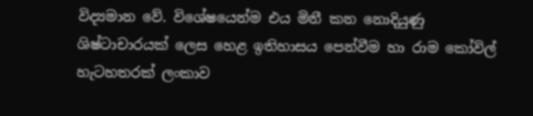විද්‍යමාන වේ. විශේෂයෙන්ම එය මිනී කන නොදියුණු ශිෂ්ටාචාරයක් ලෙස හෙළ ඉතිහාසය පෙන්වීම හා රාම කෝවිල් හැටහතරක් ලංකාව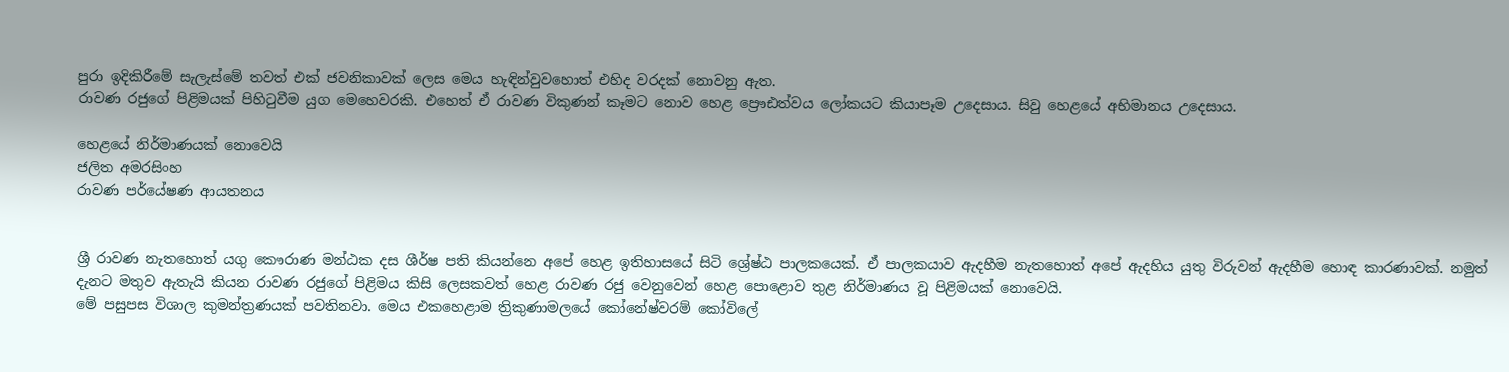පුරා ඉදිකිරීමේ සැලැස්මේ තවත් එක් ජවනිකාවක් ලෙස මෙය හැඳින්වුවහොත් එහිද වරදක් නොවනු ඇත.
රාවණ රජුගේ පිළිමයක් පිහිටුවීම යුග මෙහෙවරකි. එහෙත් ඒ රාවණ විකුණන් කෑමට නොව හෙළ ප්‍රෞඪත්වය ලෝකයට කියාපෑම උදෙසාය. සිවු හෙළයේ අභිමානය උදෙසාය.

හෙළයේ නිර්මාණයක් නොවෙයි
ජලිත අමරසිංහ
රාවණ පර්යේෂණ ආයතනය


ශ්‍රී රාවණ නැතහොත් යගු කෞරාණ මන්ඨක දස ශීර්ෂ පති කියන්නෙ අපේ හෙළ ඉතිහාසයේ සිටි ශ්‍රේෂ්ඨ පාලකයෙක්. ඒ පාලකයාව ඇදහීම නැතහොත් අපේ ඇදහිය යුතු විරුවන් ඇදහීම හොඳ කාරණාවක්. නමුත් දැනට මතුව ඇතැයි කියන රාවණ රජුගේ පිළිමය කිසි ලෙසකවත් හෙළ රාවණ රජු වෙනුවෙන් හෙළ පොළොව තුළ නිර්මාණය වූ පිළිමයක් නොවෙයි.
මේ පසුපස විශාල කුමන්ත්‍රණයක් පවතිනවා. මෙය එකහෙළාම ත්‍රිකුණාමලයේ කෝනේෂ්වරම් කෝවිලේ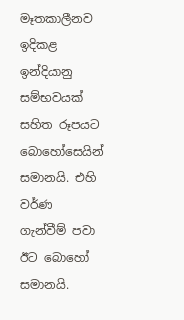මෑතකාලීනව ඉදිකළ ඉන්දියානු සම්භවයක් සහිත රූපයට බොහෝසෙයින් සමානයි. එහි වර්ණ ගැන්වීම් පවා ඊට බොහෝ සමානයි.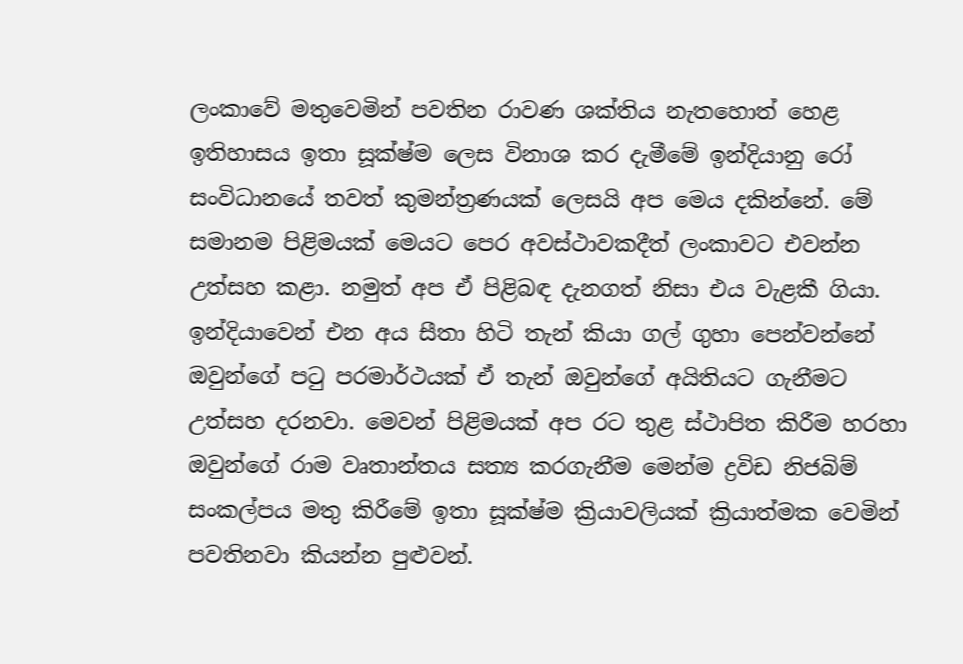ලංකාවේ මතුවෙමින් පවතින රාවණ ශක්තිය නැතහොත් හෙළ ඉතිහාසය ඉතා සූක්ෂ්ම ලෙස විනාශ කර දැමීමේ ඉන්දියානු රෝ සංවිධානයේ තවත් කුමන්ත්‍රණයක් ලෙසයි අප මෙය දකින්නේ. මේ සමානම පිළිමයක් මෙයට පෙර අවස්ථාවකදීත් ලංකාවට එවන්න උත්සහ කළා. නමුත් අප ඒ පිළිබඳ දැනගත් නිසා එය වැළකී ගියා. ඉන්දියාවෙන් එන අය සීතා හිටි තැන් කියා ගල් ගුහා පෙන්වන්නේ ඔවුන්ගේ පටු පරමාර්ථයක් ඒ තැන් ඔවුන්ගේ අයිතියට ගැනීමට උත්සහ දරනවා. මෙවන් පිළිමයක් අප රට තුළ ස්ථාපිත කිරීම හරහා ඔවුන්ගේ රාම වෘතාන්තය සත්‍ය කරගැනීම මෙන්ම ද්‍රවිඩ නිජබිම් සංකල්පය මතු කිරීමේ ඉතා සූක්ෂ්ම ක්‍රියාවලියක් ක්‍රියාත්මක වෙමින් පවතිනවා කියන්න පුළුවන්.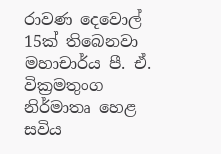රාවණ දෙවොල් 15ක් තිබෙනවා
මහාචාර්ය පී. ඒ. වික්‍රමතුංග
නිර්මාතෘ හෙළ සවිය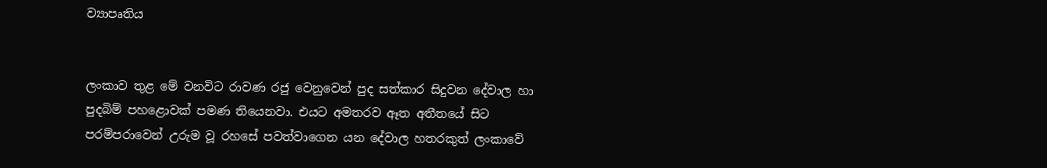ව්‍යාපෘතිය


ලංකාව තුළ මේ වනවිට රාවණ රජු වෙනුවෙන් පුද සත්කාර සිදුවන දේවාල හා පුදබිම් පහළොවක් පමණ තියෙනවා. එයට අමතරව ඈත අතීතයේ සිට පරම්පරාවෙන් උරුම වූ රහසේ පවත්වාගෙන යන දේවාල හතරකුත් ලංකාවේ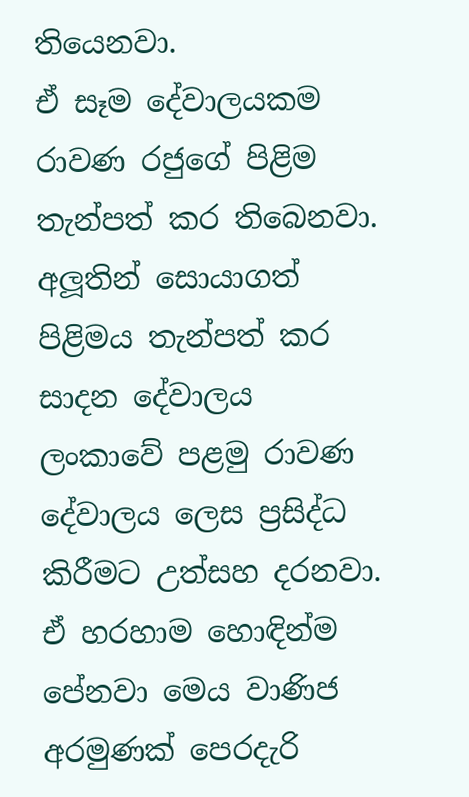තියෙනවා.
ඒ සෑම දේවාලයකම රාවණ රජුගේ පිළිම තැන්පත් කර තිබෙනවා. අලූතින් සොයාගත් පිළිමය තැන්පත් කර සාදන දේවාලය ලංකාවේ පළමු රාවණ දේවාලය ලෙස ප්‍රසිද්ධ කිරීමට උත්සහ දරනවා. ඒ හරහාම හොඳින්ම පේනවා මෙය වාණිජ අරමුණක් පෙරදැරි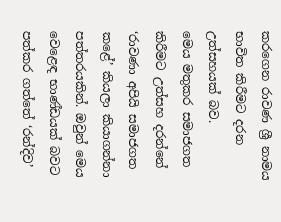කරගෙන රාවණ ශ්‍රී නාමය භාවිත කිරීමට දරන උත්සහයක් බව.
මෙය මතුකර සමාජගත කිරීමට උත්සහ දරන්නේ ‘රාවණා අපියි සමාජගත කළේ’ කියලා කියාගන්නා පත්තරයකින්. ඔවුන් මෙය වෙළෙඳ භාණ්ඩයක් බවට පත්කර ගත්තේ ‘රන්දිව’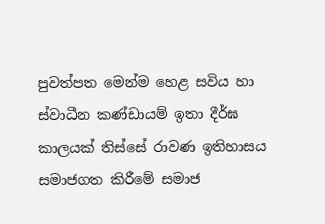පුවත්පත මෙන්ම හෙළ සවිය හා ස්වාධීන කණ්ඩායම් ඉතා දීර්ඝ කාලයක් තිස්සේ රාවණ ඉතිහාසය සමාජගත කිරීමේ සමාජ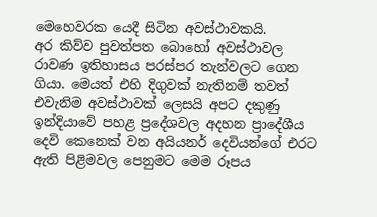මෙහෙවරක යෙදී සිටින අවස්ථාවකයි.
අර කිව්ව පුවත්පත බොහෝ අවස්ථාවල රාවණ ඉතිහාසය පරස්පර තැන්වලට ගෙන ගියා. මෙයත් එහි දිගුවක් නැතිනම් තවත් එවැනිම අවස්ථාවක් ලෙසයි අපට දකුණු ඉන්දියාවේ පහළ ප්‍රදේශවල අදහන ප්‍රාදේශීය දෙවි කෙනෙක් වන අයියනර් දෙවියන්ගේ එරට ඇති පිළිමවල පෙනුමට මෙම රූපය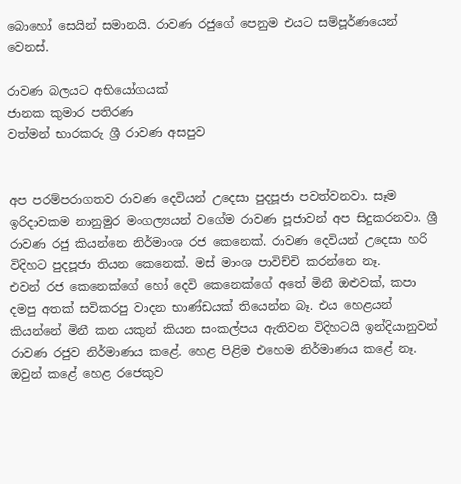බොහෝ සෙයින් සමානයි. රාවණ රජුගේ පෙනුම එයට සම්පූර්ණයෙන් වෙනස්.

රාවණ බලයට අභියෝගයක්
ජානක කුමාර පතිරණ
වත්මන් භාරකරු ශ්‍රී රාවණ අසපුව


අප පරම්පරාගතව රාවණ දෙවියන් උදෙසා පුදපූජා පවත්වනවා. සෑම ඉරිදාවකම නානුමුර මංගල්‍යයන් වගේම රාවණ පූජාවන් අප සිදුකරනවා. ශ්‍රී රාවණ රජු කියන්නෙ නිර්මාංශ රජ කෙනෙක්. රාවණ දෙවියන් උදෙසා හරි විදිහට පුදපූජා තියන කෙනෙක්. මස් මාංශ පාවිච්චි කරන්නෙ නෑ.
එවන් රජ කෙනෙක්ගේ හෝ දෙවි කෙනෙක්ගේ අතේ මිනී ඔළුවක්, කපා දමපු අතක් සවිකරපු වාදන භාණ්ඩයක් තියෙන්න බෑ. එය හෙළයන් කියන්නේ මිනී කන යකුන් කියන සංකල්පය ඇතිවන විදිහටයි ඉන්දියානුවන් රාවණ රජුව නිර්මාණය කළේ. හෙළ පිළිම එහෙම නිර්මාණය කළේ නෑ. ඔවුන් කළේ හෙළ රජෙකුව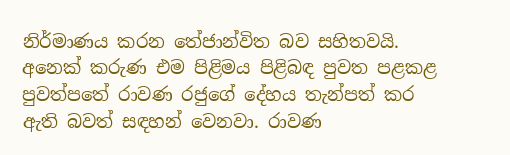නිර්මාණය කරන තේජාන්විත බව සහිතවයි.
අනෙක් කරුණ එම පිළිමය පිළිබඳ පුවත පළකළ පුවත්පතේ රාවණ රජුගේ දේහය තැන්පත් කර ඇති බවත් සඳහන් වෙනවා. රාවණ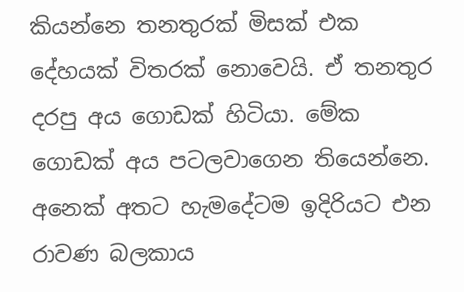කියන්නෙ තනතුරක් මිසක් එක දේහයක් විතරක් නොවෙයි. ඒ තනතුර දරපු අය ගොඩක් හිටියා. මේක ගොඩක් අය පටලවාගෙන තියෙන්නෙ.
අනෙක් අතට හැමදේටම ඉදිරියට එන රාවණ බලකාය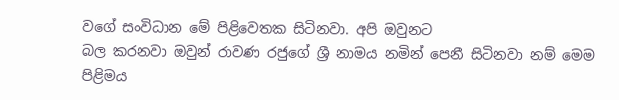වගේ සංවිධාන මේ පිළිවෙතක සිටිනවා. අපි ඔවුනට
බල කරනවා ඔවුන් රාවණ රජුගේ ශ්‍රී නාමය නමින් පෙනී සිටිනවා නම් මෙම පිළිමය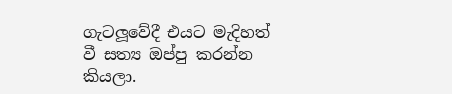ගැටලූවේදී එයට මැදිහත් වී සත්‍ය ඔප්පු කරන්න කියලා.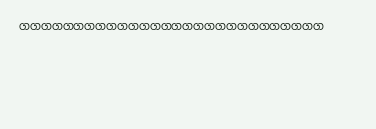ගගගගගගගගගගගගගගගගගගගගගගගගගගගග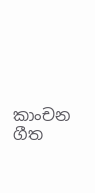කාංචන ගීත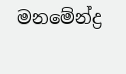මනමේන්ද්‍ර